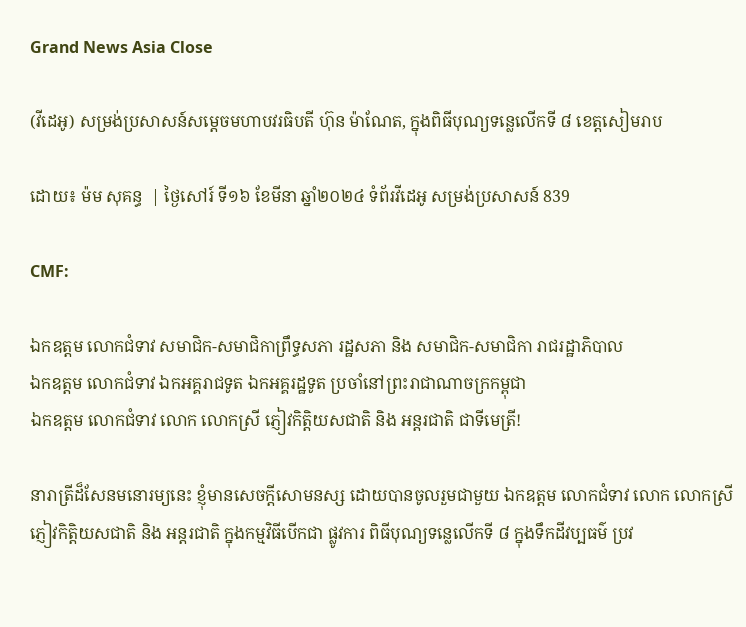Grand News Asia Close

(វីដេអូ) សម្រង់ប្រសាសន៍សម្តេចមហាបវរធិបតី ហ៊ុន ម៉ាណែត, ក្នុងពិធីបុណ្យទន្លេលើកទី ៨ ខេត្តសៀមរាប

ដោយ៖ ម៉ម សុគន្ធ  | ថ្ងៃសៅរ៍ ទី១៦ ខែមីនា ឆ្នាំ២០២៤ ទំព័រវីដេអូ សម្រង់ប្រសាសន៍ 839

CMF:

ឯកឧត្តម លោកជំទាវ សមាជិក-សមាជិកាព្រឹទ្ធសភា រដ្ឋសភា និង សមាជិក-សមាជិកា រាជរដ្ឋាភិបាល
ឯកឧត្តម លោកជំទាវ ឯកអគ្គរាជទូត ឯកអគ្គរដ្ឋទូត ប្រចាំនៅព្រះរាជាណាចក្រកម្ពុជា
ឯកឧត្តម លោកជំទាវ លោក លោកស្រី ភ្ញៀវកិត្តិយសជាតិ និង អន្តរជាតិ ជាទីមេត្រី!

នារាត្រីដ៏សែនមនោរម្យនេះ ខ្ញុំមានសេចក្តីសោមនស្ស ដោយបានចូលរួមជាមួយ ឯកឧត្តម លោកជំទាវ លោក លោកស្រី ភ្ញៀវកិត្តិយសជាតិ និង អន្តរជាតិ ក្នុងកម្មវិធីបើកជា ផ្លូវការ ពិធីបុណ្យទន្លេលើកទី ៨ ក្នុងទឹកដីវប្បធម៌ ប្រវ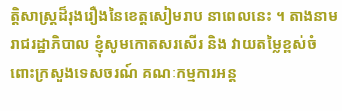ត្តិសាស្ត្រដ៏រុងរឿងនៃខេត្តសៀមរាប នាពេលនេះ ។ តាងនាមរាជរដ្ឋាភិបាល ខ្ញុំសូមកោតសរសើរ និង វាយតម្លៃខ្ពស់ចំពោះក្រសួងទេសចរណ៍ គណៈកម្មការអន្ត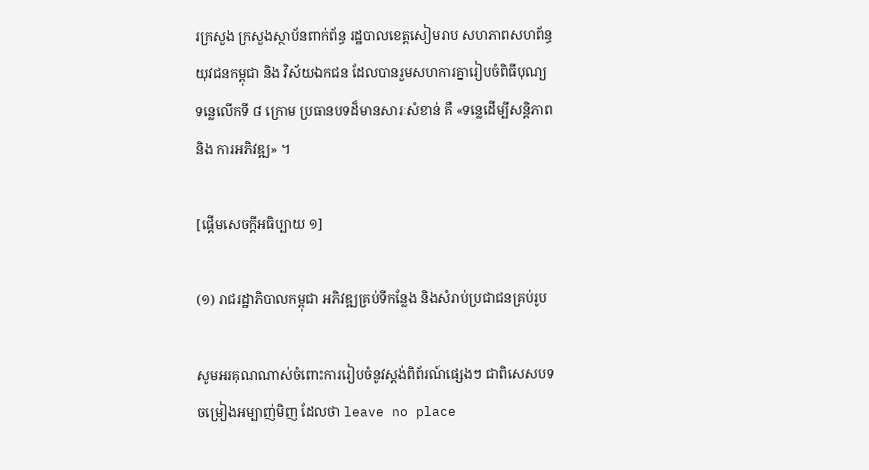រក្រសួង ក្រសួងស្ថាប័នពាក់ព័ន្ធ រដ្ឋបាលខេត្តសៀមរាប សហភាពសហព័ន្ធ យុវជនកម្ពុជា និង វិស័យឯកជន ដែលបានរួមសហការគ្នារៀបចំពិធីបុណ្យទន្លេលើកទី ៨ ក្រោម ប្រធានបទដ៏មានសារៈសំខាន់ គឺ «ទន្លេដើម្បីសន្តិភាព និង ការអភិវឌ្ឍ» ។

[ផ្តើមសេចក្តីអធិប្បាយ ១]

(១) រាជរដ្ឋាភិបាលកម្ពុជា អភិវឌ្ឍគ្រប់ទីកន្លែង និងសំរាប់ប្រជាជនគ្រប់រូប

សូមអរគុណណាស់ចំពោះការរៀបចំនូវស្តង់ពិព័រណ៍ផ្សេងៗ ជាពិសេសបទចម្រៀងអម្បាញ់មិញ ដែលថា leave no place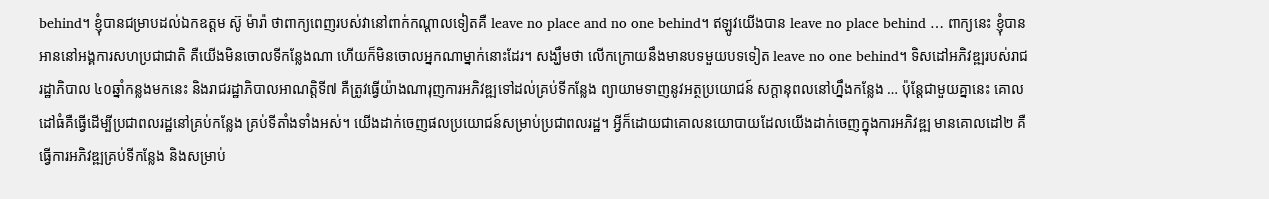behind។ ខ្ញុំបានជម្រាបដល់ឯកឧត្តម ស៊ូ ម៉ារ៉ា ថាពាក្យពេញរបស់វានៅពាក់កណ្តាលទៀតគឺ leave no place and no one behind។ ឥឡូវយើងបាន leave no place behind … ពាក្យនេះ ខ្ញុំបានអាននៅអង្គការសហប្រជាជាតិ គឺយើងមិនចោលទីកន្លែងណា ហើយក៏មិនចោលអ្នកណាម្នាក់នោះដែរ។ សង្ឃឹមថា លើកក្រោយនឹងមានបទមួយបទទៀត leave no one behind។ ទិសដៅអភិវឌ្ឍរបស់រាជរដ្ឋាភិបាល ៤០ឆ្នាំកន្លងមកនេះ និងរាជរដ្ឋាភិបាលអាណត្តិទី៧ គឺត្រូវធ្វើយ៉ាងណារុញការអភិវឌ្ឍទៅដល់គ្រប់ទីកន្លែង ព្យាយាមទាញនូវអត្ថប្រយោជន៍ សក្តានុពលនៅហ្នឹងកន្លែង … ប៉ុន្តែជាមួយគ្នានេះ គោលដៅធំគឺធ្វើដើម្បីប្រជាពលរដ្ឋនៅគ្រប់កន្លែង គ្រប់ទីតាំងទាំងអស់។ យើងដាក់ចេញផលប្រយោជន៍សម្រាប់ប្រជាពលរដ្ឋ។ អ្វីក៏ដោយជាគោលនយោបាយដែលយើងដាក់ចេញក្នុងការអភិវឌ្ឍ មានគោលដៅ២ គឺធ្វើការអភិវឌ្ឍគ្រប់ទីកន្លែង និងសម្រាប់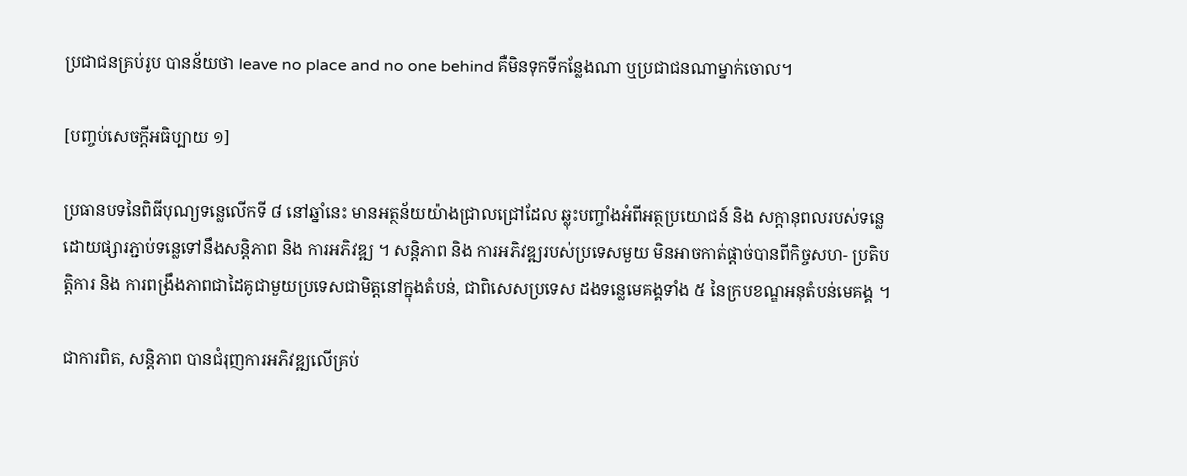ប្រជាជនគ្រប់រូប បានន័យថា leave no place and no one behind គឺមិនទុកទីកន្លែងណា ឬប្រជាជនណាម្នាក់ចោល។

[បញ្ចប់សេចក្តីអធិប្បាយ ១]

ប្រធានបទនៃពិធីបុណ្យទន្លេលើកទី ៨ នៅឆ្នាំនេះ មានអត្ថន័យយ៉ាងជ្រាលជ្រៅដែល ឆ្លុះបញ្ចាំងអំពីអត្ថប្រយោជន៍ និង សក្តានុពលរបស់ទន្លេ ដោយផ្សារភ្ជាប់ទន្លេទៅនឹងសន្តិភាព និង ការអភិវឌ្ឍ ។ សន្តិភាព និង ការអភិវឌ្ឍរបស់ប្រទេសមួយ មិនអាចកាត់ផ្តាច់បានពីកិច្ចសហ- ប្រតិបត្តិការ និង ការពង្រឹងភាពជាដៃគូជាមួយប្រទេសជាមិត្តនៅក្នុងតំបន់, ជាពិសេសប្រទេស ដងទន្លេមេគង្គទាំង ៥ នៃក្របខណ្ឌអនុតំបន់មេគង្គ ។

ជាការពិត, សន្តិភាព បានជំរុញការអភិវឌ្ឍលើគ្រប់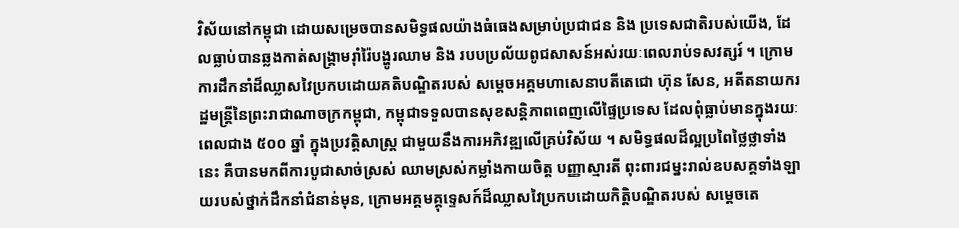វិស័យនៅកម្ពុជា ដោយសម្រេចបានសមិទ្ធផលយ៉ាងធំធេងសម្រាប់ប្រជាជន និង ប្រទេសជាតិរបស់យើង, ដែលធ្លាប់បានឆ្លងកាត់សង្គ្រាមរ៉ាំរ៉ៃបង្ហូរឈាម និង របបប្រល័យពូជសាសន៍អស់រយៈពេលរាប់ទសវត្សរ៍ ។ ក្រោមការដឹកនាំដ៏ឈ្លាសវៃប្រកបដោយគតិបណ្ឌិតរបស់ សម្តេចអគ្គមហាសេនាបតីតេជោ ហ៊ុន សែន, អតីតនាយករដ្ឋមន្ត្រីនៃព្រះរាជាណាចក្រកម្ពុជា, កម្ពុជាទទួលបានសុខសន្តិភាពពេញលើផ្ទៃប្រទេស ដែលពុំធ្លាប់មានក្នុងរយៈពេលជាង ៥០០ ឆ្នាំ ក្នុងប្រវត្តិសាស្ត្រ ជាមួយនឹងការអភិវឌ្ឍលើគ្រប់វិស័យ ។ សមិទ្ធផលដ៏ល្អប្រពៃថ្លៃថ្លាទាំងនេះ គឺបានមកពីការបូជាសាច់ស្រស់ ឈាមស្រស់កម្លាំងកាយចិត្ត បញ្ញាស្មារតី ពុះពារជម្នះរាល់ឧបសគ្គទាំងឡាយរបស់ថ្នាក់ដឹកនាំជំនាន់មុន, ក្រោមអគ្គមគ្គុទ្ទេសក៍ដ៏ឈ្លាសវៃប្រកបដោយកិត្តិបណ្ឌិតរបស់ សម្តេចតេ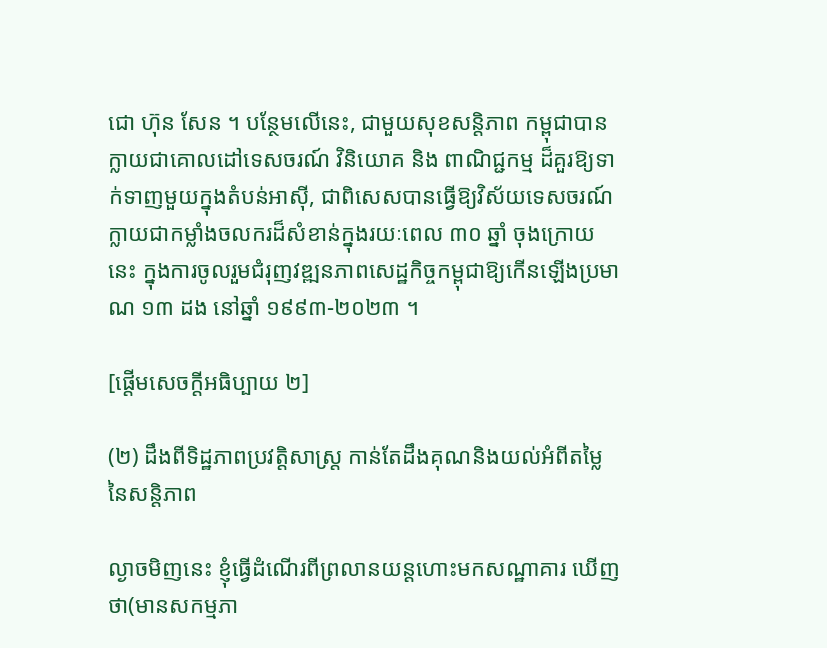ជោ ហ៊ុន សែន ។ បន្ថែមលើនេះ, ជាមួយសុខសន្តិភាព កម្ពុជាបានក្លាយជាគោលដៅទេសចរណ៍ វិនិយោគ និង ពាណិជ្ជកម្ម ដ៏គួរឱ្យទាក់ទាញមួយក្នុងតំបន់អាស៊ី, ជាពិសេសបានធ្វើឱ្យវិស័យទេសចរណ៍ក្លាយជាកម្លាំងចលករដ៏សំខាន់ក្នុងរយៈពេល ៣០ ឆ្នាំ ចុងក្រោយនេះ ក្នុងការចូលរួមជំរុញវឌ្ឍនភាពសេដ្ឋកិច្ចកម្ពុជាឱ្យកើនឡើងប្រមាណ ១៣ ដង នៅឆ្នាំ ១៩៩៣-២០២៣ ។

[ផ្តើមសេចក្តីអធិប្បាយ ២]

(២) ដឹងពីទិដ្ឋភាពប្រវត្តិសាស្ត្រ កាន់តែដឹងគុណនិងយល់អំពីតម្លៃនៃសន្តិភាព

ល្ងាចមិញនេះ ខ្ញុំធ្វើដំណើរពីព្រលានយន្តហោះមកសណ្ឋាគារ ឃើញថា(មានសកម្មភា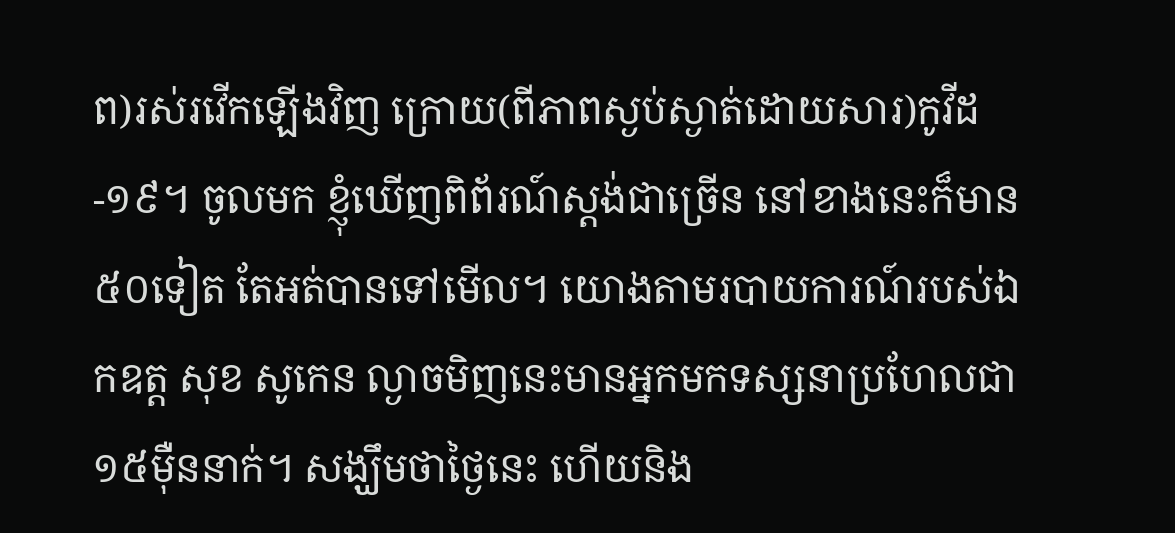ព)រស់រវើកឡើងវិញ ក្រោយ(ពីភាពស្ងប់ស្ងាត់ដោយសារ)កូវីដ-១៩។ ចូលមក ខ្ញុំឃើញពិព័រណ៍ស្តង់ជាច្រើន នៅខាងនេះក៏មាន ៥០ទៀត តែអត់បានទៅមើល។ យោងតាមរបាយការណ៍របស់ឯកឧត្ត សុខ សូកេន ល្ងាចមិញនេះមានអ្នកមកទស្សនាប្រហែលជា ១៥ម៉ឺននាក់។ សង្ឃឹមថាថ្ងៃនេះ ហើយនិង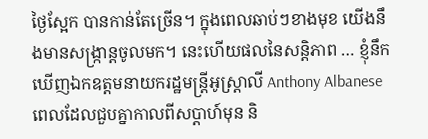ថ្ងៃស្អែក បានកាន់តែច្រើន។ ក្នុងពេលឆាប់ៗខាងមុខ យើងនឹងមានសង្រ្កាន្តចូលមក។ នេះហើយផលនៃសន្តិភាព … ខ្ញុំនឹកឃើញឯកឧត្តមនាយករដ្ឋមន្រ្តីអូស្រ្តាលី Anthony Albanese ពេលដែលជួបគ្នាកាលពីសប្តាហ៍មុន និ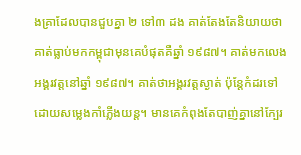ងគ្រាដែលបានជួបគ្នា ២ ទៅ៣ ដង គាត់តែងតែនិយាយថា គាត់ធ្លាប់មកកម្ពុជាមុនគេបំផុតគឺឆ្នាំ ១៩៨៧។ គាត់មកលេងអង្គរវត្តនៅឆ្នាំ ១៩៨៧។ គាត់ថាអង្គរវត្តស្ងាត់ ប៉ុន្តែកំដរទៅដោយសម្លេងកាំភ្លើងយន្ត។ មានគេកំពុងតែបាញ់គ្នានៅក្បែរ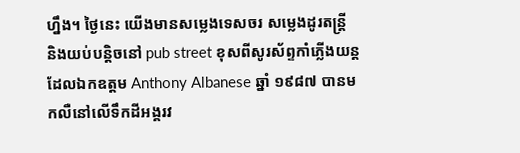ហ្នឹង។ ថ្ងៃនេះ យើងមានសម្លេងទេសចរ សម្លេងដូរតន្រ្តី និងយប់បន្តិចនៅ pub street ខុសពីសូរស័ព្ទកាំភ្លើងយន្តដែលឯកឧត្តម Anthony Albanese ឆ្នាំ ១៩៨៧ បានមកលឺនៅលើទឹកដីអង្គរវ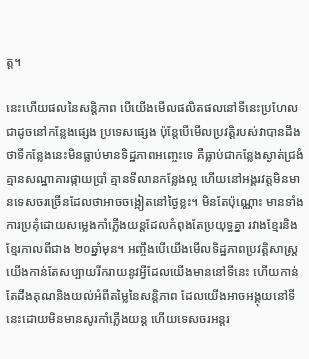ត្ត។

នេះហើយផលនៃសន្តិភាព បើយើងមើលផលិតផលនៅទីនេះប្រហែលជាដូចនៅកន្លែងផ្សេង ប្រទេសផ្សេង ប៉ុន្តែបើមើលប្រវត្តិរបស់វាបានដឹងថាទីកន្លែងនេះមិនធ្លាប់មានទិដ្ឋភាពអញ្ចេះទេ គឺធ្លាប់ជាកន្លែងស្ងាត់ជ្រងំ គ្មានសណ្ឋាគារផ្កាយប្រាំ គ្មានទីលានកន្លែងល្អ ហើយនៅអង្គរវត្តមិនមានទេសចរច្រើនដែលថាអាចចង្អៀតនៅថ្ងៃខ្លះ។ មិនតែប៉ុណ្ណោះ មានទាំងការប្រគុំដោយសម្លេងកាំភ្លើងយន្តដែលកំពុងតែប្រយុទ្ធគ្នា រវាងខ្មែរនិងខ្មែរកាលពីជាង ២០ឆ្នាំមុន។ អញ្ចឹងបើយើងមើលទិដ្ឋភាពប្រវត្តិសាស្រ្តយើងកាន់តែសប្បាយរីករាយនូវអ្វីដែលយើងមាននៅទីនេះ ហើយកាន់តែដឹងគុណនិងយល់អំពីតម្លៃនៃសន្តិភាព ដែលយើងអាចអង្គុយនៅទីនេះដោយមិនមានសូរកាំភ្លើងយន្ត ហើយទេសចរអន្តរ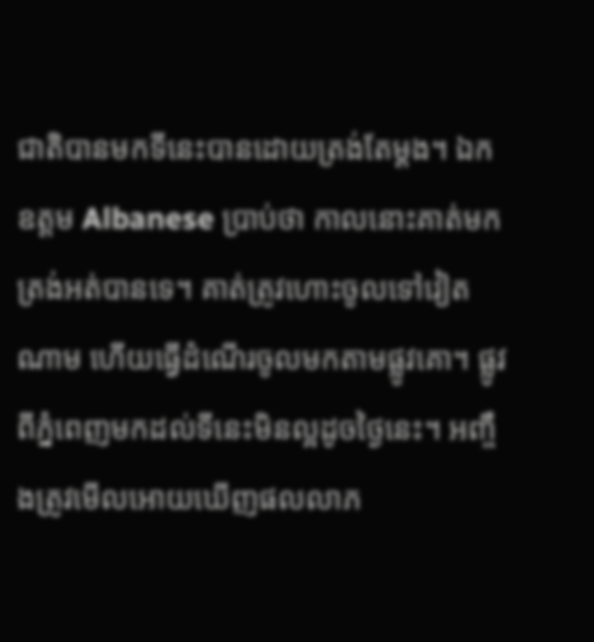ជាតិបានមកទីនេះបានដោយត្រង់តែម្តង។ ឯកឧត្តម Albanese ប្រាប់ថា កាលនោះគាត់មកត្រង់អត់បានទេ។ គាត់ត្រូវហោះចូលទៅវៀតណាម ហើយធ្វើដំណើរចូលមកតាមផ្លូវគោ។ ផ្លូវពីភ្នំពេញមកដល់ទីនេះមិនល្អដូចថ្ងៃនេះ។ អញ្ចឹងត្រូវមើលអោយឃើញផលលាភ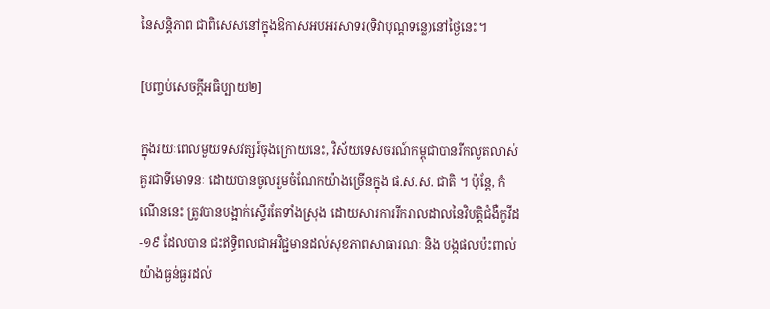នៃសន្តិភាព ជាពិសេសនៅក្នុងឱកាសអបអរសាទរ(ទិវាបុណ្តទន្លេ)នៅថ្ងៃនេះ។

[បញ្ចប់សេចក្តីអធិប្បាយ២]

ក្នុងរយៈពេលមួយទសវត្សរ៍ចុងក្រោយនេះ, វិស័យទេសចរណ៍កម្ពុជាបានរីកលូតលាស់ គួរជាទីមោទនៈ ដោយបានចូលរួមចំណែកយ៉ាងច្រើនក្នុង ផ.ស.ស. ជាតិ ។ ប៉ុន្តែ, កំណើននេះ ត្រូវបានបង្អាក់ស្ទើរតែទាំងស្រុង ដោយសារការរីករាលដាលនៃវិបត្តិជំងឺកូវីដ-១៩ ដែលបាន ជះឥទ្ធិពលជាអវិជ្ជមានដល់សុខភាពសាធារណៈ និង បង្កផលប៉ះពាល់យ៉ាងធ្ងន់ធ្ងរដល់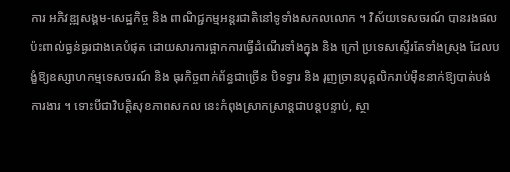ការ អភិវឌ្ឍសង្គម-សេដ្ឋកិច្ច និង ពាណិជ្ជកម្មអន្តរជាតិនៅទូទាំងសកលលោក ។ វិស័យទេសចរណ៍ បានរងផលប៉ះពាល់ធ្ងន់ធ្ងរជាងគេបំផុត ដោយសារការផ្អាកការធ្វើដំណើរទាំងក្នុង និង ក្រៅ ប្រទេសស្ទើរតែទាំងស្រុង ដែលបង្ខំឱ្យឧស្សាហកម្មទេសចរណ៍ និង ធុរកិច្ចពាក់ព័ន្ធជាច្រើន បិទទ្វារ និង រុញច្រានបុគ្គលិករាប់ម៉ឺននាក់ឱ្យបាត់បង់ការងារ ។ ទោះបីជាវិបត្តិសុខភាពសកល នេះកំពុងស្រាកស្រាន្តជាបន្តបន្ទាប់, ស្ថា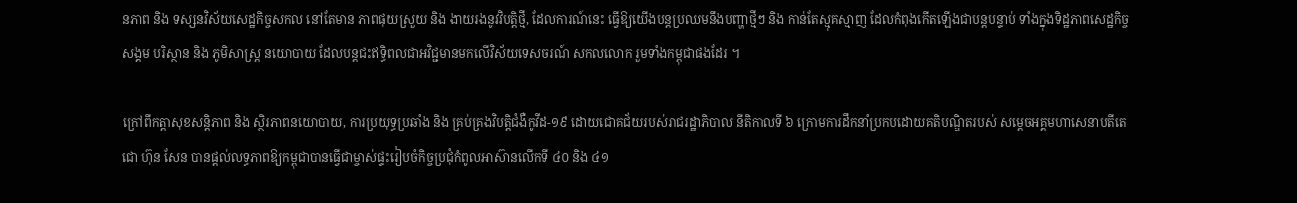នភាព និង ទស្សនវិស័យសេដ្ឋកិច្ចសកល នៅតែមាន ភាពផុយស្រួយ និង ងាយរងនូវវិបត្តិថ្មី, ដែលការណ៍នេះ ធ្វើឱ្យយើងបន្តប្រឈមនឹងបញ្ហាថ្មីៗ និង កាន់តែស្មុគស្មាញ ដែលកំពុងកើតឡើងជាបន្តបន្ទាប់ ទាំងក្នុងទិដ្ឋភាពសេដ្ឋកិច្ច សង្គម បរិស្ថាន និង ភូមិសាស្ត្រ នយោបាយ ដែលបន្តជះឥទ្ធិពលជាអវិជ្ជមានមកលើវិស័យទេសចរណ៍ សកលលោក រួមទាំងកម្ពុជាផងដែរ ។

ក្រៅពីកត្តាសុខសន្តិភាព និង ស្ថិរភាពនយោបាយ, ការប្រយុទ្ធប្រឆាំង និង គ្រប់គ្រងវិបត្តិជំងឺកូវីដ-១៩ ដោយជោគជ័យរបស់រាជរដ្ឋាភិបាល នីតិកាលទី ៦ ក្រោមការដឹកនាំប្រកបដោយគតិបណ្ឌិតរបស់ សម្តេចអគ្គមហាសេនាបតីតេជោ ហ៊ុន សែន បានផ្តល់លទ្ធភាពឱ្យកម្ពុជាបានធ្វើជាម្ចាស់ផ្ទះរៀបចំកិច្ចប្រជុំកំពូលអាស៊ានលើកទី ៤០ និង ៤១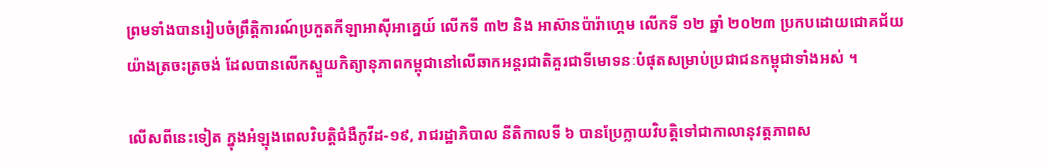ព្រមទាំងបានរៀបចំព្រឹត្តិការណ៍ប្រកួតកីឡាអាស៊ីអាគ្នេយ៍ លើកទី ៣២ និង អាស៊ានប៉ារ៉ាហ្គេម លើកទី ១២ ឆ្នាំ ២០២៣ ប្រកបដោយជោគជ័យយ៉ាងត្រចះត្រចង់ ដែលបានលើកស្ទួយកិត្យានុភាពកម្ពុជានៅលើឆាកអន្តរជាតិគួរជាទីមោទនៈបំផុតសម្រាប់ប្រជាជនកម្ពុជាទាំងអស់ ។

លើសពីនេះទៀត ក្នុងអំឡុងពេលវិបត្តិជំងឺកូវីដ-១៩, រាជរដ្ឋាភិបាល នីតិកាលទី ៦ បានប្រែក្លាយវិបត្តិទៅជាកាលានុវត្តភាពស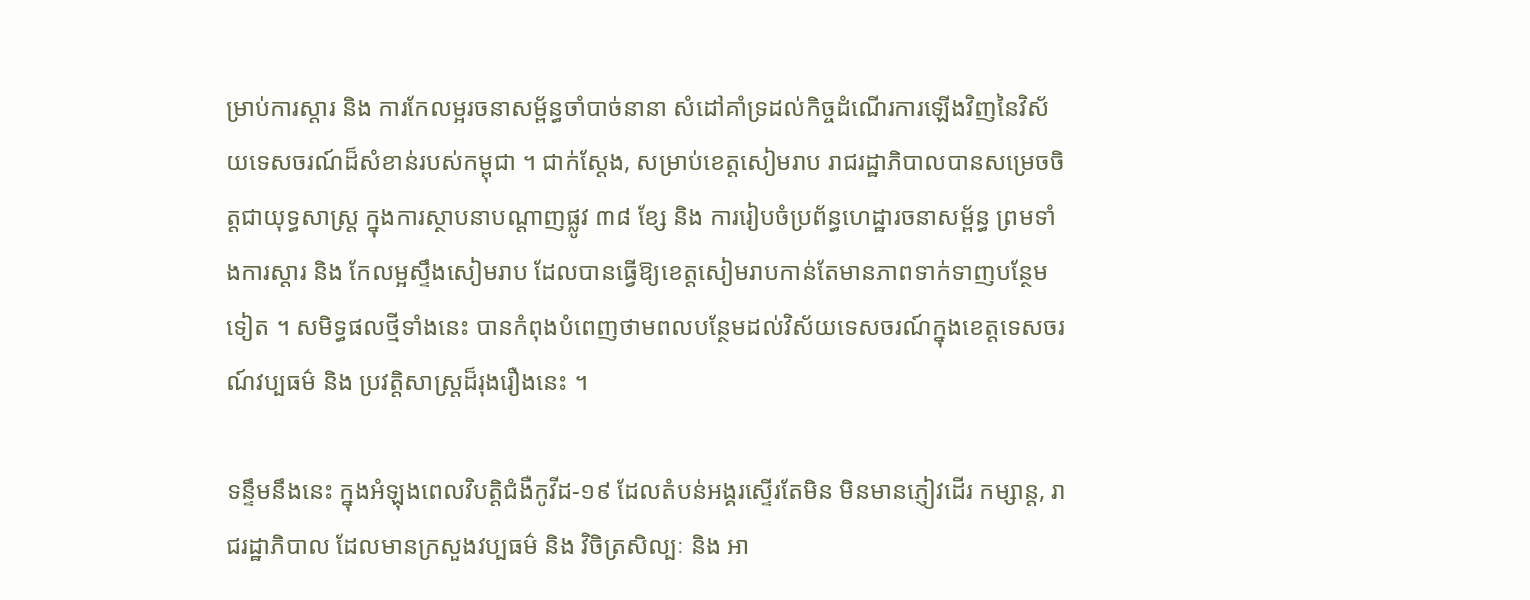ម្រាប់ការស្តារ និង ការកែលម្អរចនាសម្ព័ន្ធចាំបាច់នានា សំដៅគាំទ្រដល់កិច្ចដំណើរការឡើងវិញនៃវិស័យទេសចរណ៍ដ៏សំខាន់របស់កម្ពុជា ។ ជាក់ស្តែង, សម្រាប់ខេត្តសៀមរាប រាជរដ្ឋាភិបាលបានសម្រេចចិត្តជាយុទ្ធសាស្ត្រ ក្នុងការស្ថាបនាបណ្តាញផ្លូវ ៣៨ ខ្សែ និង ការរៀបចំប្រព័ន្ធហេដ្ឋារចនាសម្ព័ន្ធ ព្រមទាំងការស្តារ និង កែលម្អស្ទឹងសៀមរាប ដែលបានធ្វើឱ្យខេត្តសៀមរាបកាន់តែមានភាពទាក់ទាញបន្ថែមទៀត ។ សមិទ្ធផលថ្មីទាំងនេះ បានកំពុងបំពេញថាមពលបន្ថែមដល់វិស័យទេសចរណ៍ក្នុងខេត្តទេសចរណ៍វប្បធម៌ និង ប្រវត្តិសាស្ត្រដ៏រុងរឿងនេះ ។

ទន្ទឹមនឹងនេះ ក្នុងអំឡុងពេលវិបត្តិជំងឺកូវីដ-១៩ ដែលតំបន់អង្គរស្ទើរតែមិន មិនមានភ្ញៀវដើរ កម្សាន្ត, រាជរដ្ឋាភិបាល ដែលមានក្រសួងវប្បធម៌ និង វិចិត្រសិល្បៈ និង អា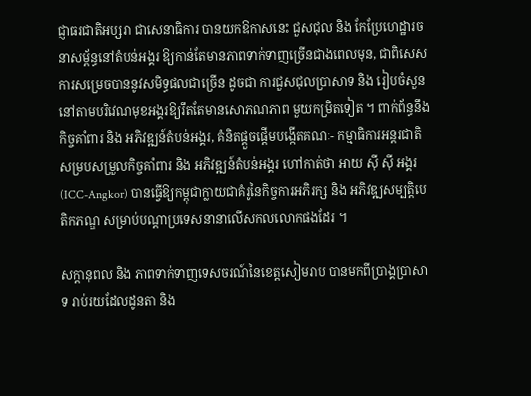ជ្ញាធរជាតិអប្សរា ជាសេនាធិការ បានយកឱកាសនេះ ជួសជុល និង កែប្រែហេដ្ឋារចនាសម្ព័ន្ធនៅតំបន់អង្គរ ឱ្យកាន់តែមានភាពទាក់ទាញច្រើនជាងពេលមុន, ជាពិសេសការសម្រេចបាននូវសមិទ្ធផលជាច្រើន ដូចជា ការជួសជុលប្រាសាទ និង រៀបចំសួននៅតាមបរិវេណមុខអង្គរឱ្យរឹតតែមានសោភណភាព មួយកម្រិតទៀត ។ ពាក់ព័ន្ធនឹងកិច្ចគាំពារ និង អភិវឌ្ឍន៍តំបន់អង្គរ, គំនិតផ្តួចផ្តើមបង្កើតគណៈ- កម្មាធិការអន្តរជាតិសម្របសម្រួលកិច្ចគាំពារ និង អភិវឌ្ឍន៍តំបន់អង្គរ ហៅកាត់ថា អាយ ស៊ី ស៊ី អង្គរ (ICC-Angkor) បានធ្វើឱ្យកម្ពុជាក្លាយជាគំរូនៃកិច្ចការអភិរក្ស និង អភិវឌ្ឍសម្បត្តិបេតិកភណ្ឌ សម្រាប់បណ្តាប្រទេសនានាលើសកលលោកផងដែរ ។

សក្តានុពល និង ភាពទាក់ទាញទេសចរណ៍នៃខេត្តសៀមរាប បានមកពីប្រាង្គប្រាសាទ រាប់រយដែលដូនតា និង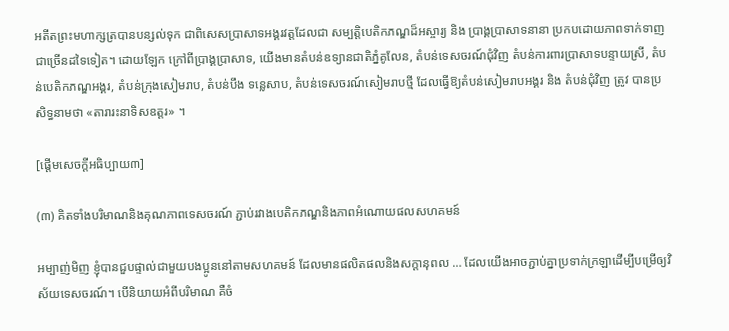អតីតព្រះមហាក្សត្របានបន្សល់ទុក ជាពិសេសប្រាសាទអង្គរវត្តដែលជា សម្បត្តិបេតិកភណ្ឌដ៏អស្ចារ្យ និង ប្រាង្គប្រាសាទនានា ប្រកបដោយភាពទាក់ទាញជាច្រើនដទៃទៀត។ ដោយឡែក ក្រៅពីប្រាង្គប្រាសាទ, យើងមានតំបន់ឧទ្យានជាតិភ្នំគូលែន, តំបន់ទេសចរណ៍ជុំវិញ តំបន់ការពារប្រាសាទបន្ទាយស្រី, តំបន់បេតិកភណ្ឌអង្គរ, តំបន់ក្រុងសៀមរាប, តំបន់បឹង ទន្លេសាប, តំបន់ទេសចរណ៍សៀមរាបថ្មី ដែលធ្វើឱ្យតំបន់សៀមរាបអង្គរ និង តំបន់ជុំវិញ ត្រូវ បានប្រសិទ្ធនាមថា «តារារះនាទិសឧត្តរ» ។

[ផ្តើមសេចក្តីអធិប្បាយ៣]

(៣) គិតទាំងបរិមាណនិងគុណភាពទេសចរណ៍ ភ្ជាប់រវាងបេតិកភណ្ឌនិងភាពអំណោយផលសហគមន៍

អម្បាញ់មិញ ខ្ញុំបានជួបផ្ទាល់ជាមួយបងប្អូននៅតាមសហគមន៍ ដែលមានផលិតផលនិងសក្តានុពល … ដែលយើងអាចភ្ជាប់គ្នាប្រទាក់ក្រឡាដើម្បីបម្រើឲ្យវិស័យទេសចរណ៍។ បើនិយាយអំពីបរិមាណ គឺចំ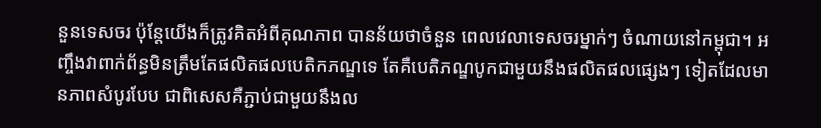នួនទេសចរ ប៉ុន្តែយើងក៏ត្រូវគិតអំពីគុណភាព បានន័យថាចំនួន ពេលវេលាទេសចរម្នាក់ៗ ចំណាយនៅកម្ពុជា។ អញ្ចឹងវាពាក់ព័ន្ធមិនត្រឹមតែផលិតផលបេតិកភណ្ឌទេ តែគឺបេតិភណ្ឌបូកជាមួយនឹងផលិតផលផ្សេងៗ ទៀតដែលមានភាពសំបូរបែប ជាពិសេសគឺភ្ជាប់ជាមួយនឹងល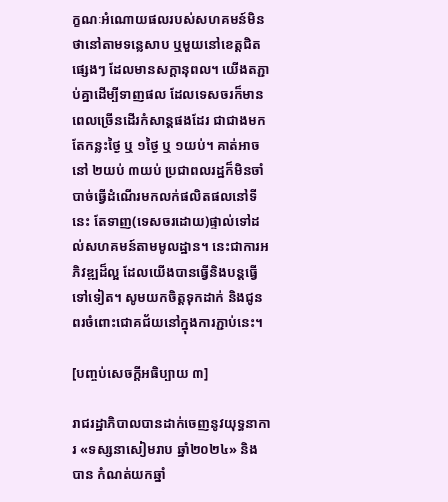ក្ខណៈអំណោយផលរបស់សហគមន៍មិនថានៅតាមទន្លេសាប ឬមួយនៅខេត្តជិតផ្សេងៗ ដែលមានសក្តានុពល។ យើងតភ្ជាប់គ្នាដើម្បីទាញផល ដែលទេសចរក៏មានពេលច្រើនដើរកំសាន្តផងដែរ ជាជាងមកតែកន្លះថ្ងៃ ឬ ១ថ្ងៃ ឬ ១យប់។ គាត់អាចនៅ ២យប់ ៣យប់ ប្រជាពលរដ្ឋក៏មិនចាំបាច់ធ្វើដំណើរមកលក់ផលិតផលនៅទីនេះ តែទាញ(ទេសចរដោយ)ផ្ទាល់ទៅដល់សហគមន៍តាមមូលដ្ឋាន។ នេះជាការអភិវឌ្ឍដ៏ល្អ ដែលយើងបានធ្វើនិងបន្តធ្វើទៅទៀត។ សូមយកចិត្តទុកដាក់ និងជូនពរចំពោះជោគជ័យនៅក្នុងការភ្ជាប់នេះ។

[បញ្ចប់សេចក្តីអធិប្បាយ ៣]

រាជរដ្ឋាភិបាលបានដាក់ចេញនូវយុទ្ធនាការ «ទស្សនាសៀមរាប ឆ្នាំ២០២៤» និង បាន កំណត់យកឆ្នាំ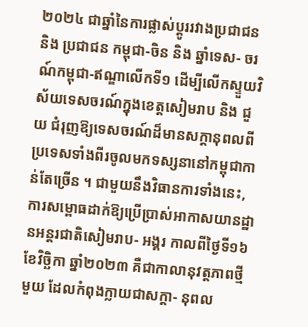២០២៤ ជាឆ្នាំនៃការផ្លាស់ប្តូររវាងប្រជាជន និង ប្រជាជន កម្ពុជា-ចិន និង ឆ្នាំទេស- ចរណ៍កម្ពុជា-ឥណ្ឌាលើកទី១ ដើម្បីលើកស្ទួយវិស័យទេសចរណ៍ក្នុងខេត្តសៀមរាប និង ជួយ ជំរុញឱ្យទេសចរណ៍ដ៏មានសក្តានុពលពីប្រទេសទាំងពីរចូលមកទស្សនានៅកម្ពុជាកាន់តែច្រើន ។ ជាមួយនឹងវិធានការទាំងនេះ, ការសម្ពោធដាក់ឱ្យប្រើប្រាស់អាកាសយានដ្ឋានអន្តរជាតិសៀមរាប- អង្គរ កាលពីថ្ងៃទី១៦ ខែវិច្ឆិកា ឆ្នាំ២០២៣ គឺជាកាលានុវត្តភាពថ្មីមួយ ដែលកំពុងក្លាយជាសក្តា- នុពល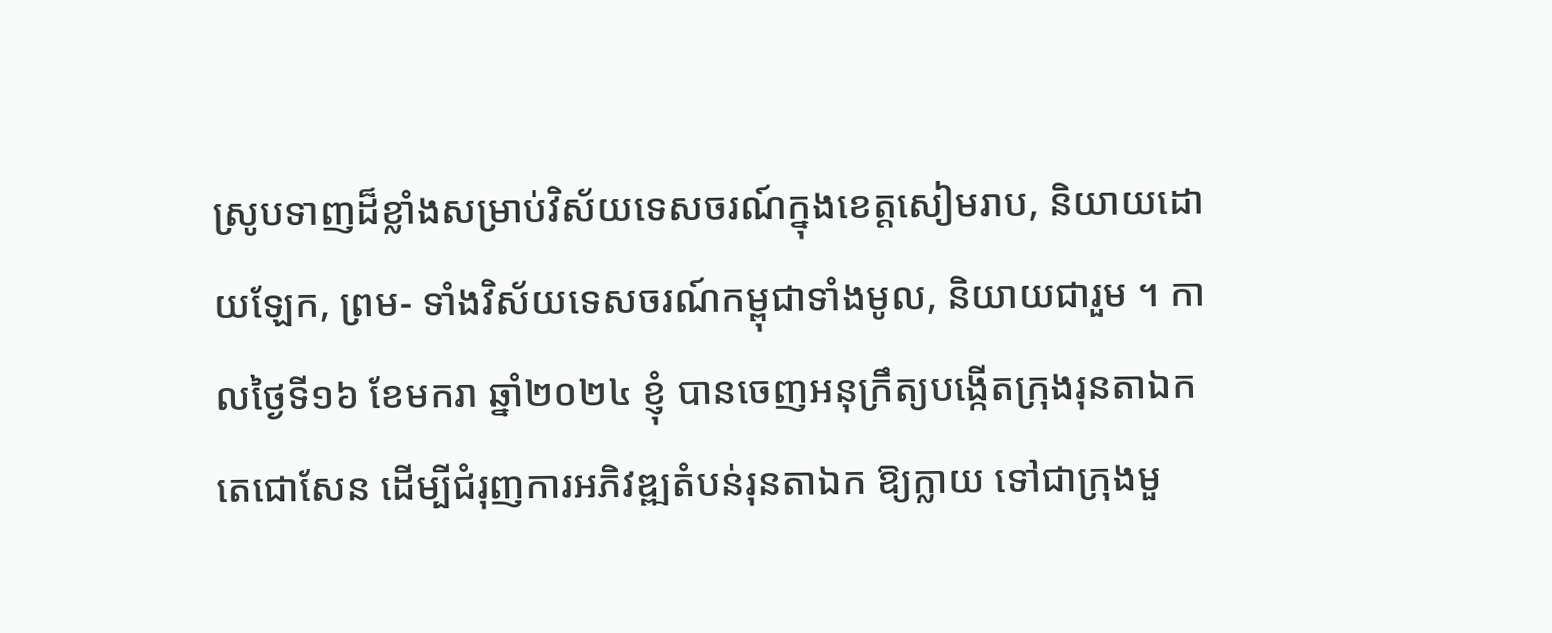ស្រូបទាញដ៏ខ្លាំងសម្រាប់វិស័យទេសចរណ៍ក្នុងខេត្តសៀមរាប, និយាយដោយឡែក, ព្រម- ទាំងវិស័យទេសចរណ៍កម្ពុជាទាំងមូល, និយាយជារួម ។ កាលថ្ងៃទី១៦ ខែមករា ឆ្នាំ២០២៤ ខ្ញុំ បានចេញអនុក្រឹត្យបង្កើតក្រុងរុនតាឯកតេជោសែន ដើម្បីជំរុញការអភិវឌ្ឍតំបន់រុនតាឯក ឱ្យក្លាយ ទៅជាក្រុងមួ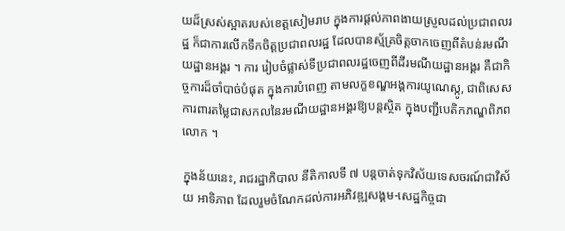យដ៏ស្រស់ស្អាតរបស់ខេត្តសៀមរាប ក្នុងការផ្តល់ភាពងាយស្រួលដល់ប្រជាពលរដ្ឋ ក៏ជាការលើកទឹកចិត្តប្រជាពលរដ្ឋ ដែលបានស្ម័គ្រចិត្តចាកចេញពីតំបន់រមណីយដ្ឋានអង្គរ ។ ការ រៀបចំផ្លាស់ទីប្រជាពលរដ្ឋចេញពីដីរមណីយដ្ឋានអង្គរ គឺជាកិច្ចការដ៏ចាំបាច់បំផុត ក្នុងការបំពេញ តាមលក្ខខណ្ឌអង្គការយូណេស្កូ, ជាពិសេសការពារតម្លៃជាសកលនៃរមណីយដ្ឋានអង្គរឱ្យបន្តស្ថិត ក្នុងបញ្ជីបេតិកភណ្ឌពិភពលោក ។

ក្នុងន័យនេះ, រាជរដ្ឋាភិបាល នីតិកាលទី ៧ បន្តចាត់ទុកវិស័យទេសចរណ៍ជាវិស័យ អាទិភាព ដែលរួមចំណែកដល់ការអភិវឌ្ឍសង្គម-សេដ្ឋកិច្ចជា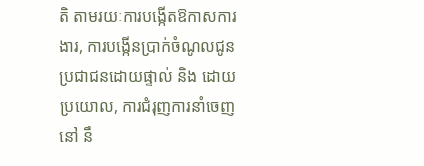តិ តាមរយៈការបង្កើតឱកាសការងារ, ការបង្កើនប្រាក់ចំណូលជូនប្រជាជនដោយផ្ទាល់ និង ដោយប្រយោល, ការជំរុញការនាំចេញនៅ នឹ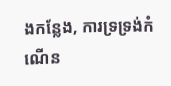ងកន្លែង, ការទ្រទ្រង់កំណើន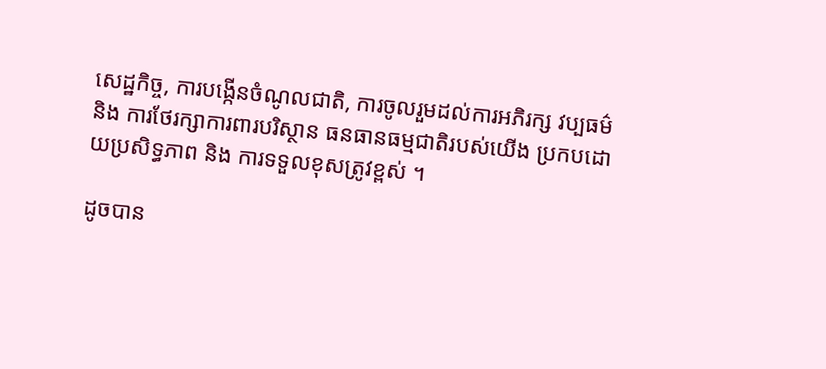សេដ្ឋកិច្ច, ការបង្កើនចំណូលជាតិ, ការចូលរួមដល់ការអភិរក្ស វប្បធម៌ និង ការថែរក្សាការពារបរិស្ថាន ធនធានធម្មជាតិរបស់យើង ប្រកបដោយប្រសិទ្ធភាព និង ការទទួលខុសត្រូវខ្ពស់ ។

ដូចបាន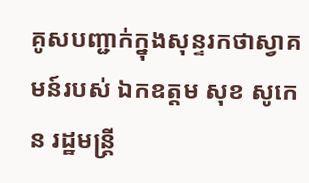គូសបញ្ជាក់ក្នុងសុន្ទរកថាស្វាគមន៍របស់ ឯកឧត្តម សុខ សូកេន រដ្ឋមន្ត្រី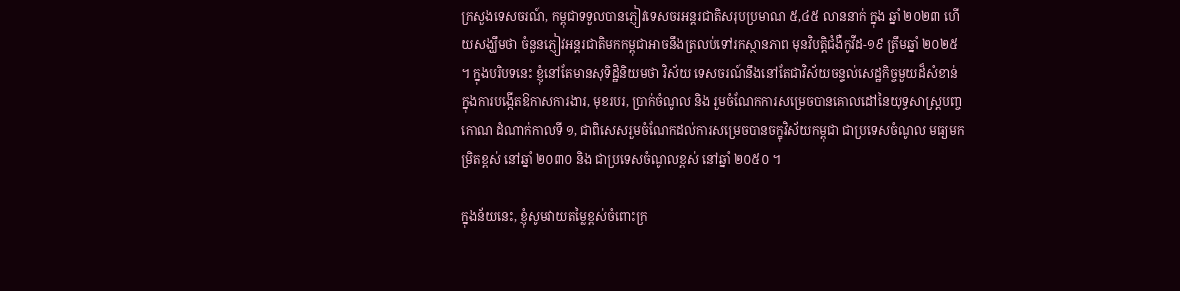ក្រសួងទេសចរណ៍, កម្ពុជាទទួលបានភ្ញៀវទេសចរអន្តរជាតិសរុបប្រមាណ ៥,៤៥ លាននាក់ ក្នុង ឆ្នាំ ២០២៣ ហើយសង្ឃឹមថា ចំនួនភ្ញៀវអន្តរជាតិមកកម្ពុជាអាចនឹងត្រលប់ទៅរកស្ថានភាព មុនវិបត្តិជំងឺកូវីដ-១៩ ត្រឹមឆ្នាំ ២០២៥ ។ ក្នុងបរិបទនេះ ខ្ញុំនៅតែមានសុទិដ្ឋិនិយមថា វិស័យ ទេសចរណ៍នឹងនៅតែជាវិស័យចន្ទល់សេដ្ឋកិច្ចមួយដ៏សំខាន់ ក្នុងការបង្កើតឱកាសការងារ, មុខរបរ, ប្រាក់ចំណូល និង រួមចំណែកការសម្រេចបានគោលដៅនៃយុទ្ធសាស្ត្របញ្ចកោណ ដំណាក់កាលទី ១, ជាពិសេសរួមចំណែកដល់ការសម្រេចបានចក្ខុវិស័យកម្ពុជា ជាប្រទេសចំណូល មធ្យមកម្រិតខ្ពស់ នៅឆ្នាំ ២០៣០ និង ជាប្រទេសចំណូលខ្ពស់ នៅឆ្នាំ ២០៥០ ។

ក្នុងន័យនេះ, ខ្ញុំសូមវាយតម្លៃខ្ពស់ចំពោះក្រ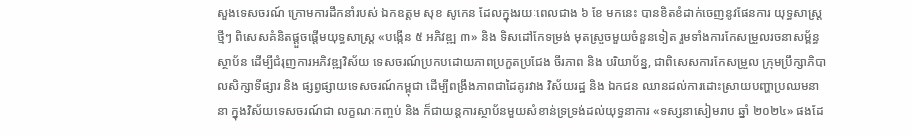សួងទេសចរណ៍ ក្រោមការដឹកនាំរបស់ ឯកឧត្តម សុខ សូកេន ដែលក្នុងរយៈពេលជាង ៦ ខែ មកនេះ បានខិតខំដាក់ចេញនូវផែនការ យុទ្ធសាស្ត្រថ្មីៗ ពិសេសគំនិតផ្តួចផ្តើមយុទ្ធសាស្ត្រ «បង្កើន ៥ អភិវឌ្ឍ ៣» និង ទិសដៅកែទម្រង់ មុតស្រួចមួយចំនួនទៀត រួមទាំងការកែសម្រួលរចនាសម្ព័ន្ធស្ថាប័ន ដើម្បីជំរុញការអភិវឌ្ឍវិស័យ ទេសចរណ៍ប្រកបដោយភាពប្រកួតប្រជែង ចីរភាព និង បរិយាប័ន្ន, ជាពិសេសការកែសម្រួល ក្រុមប្រឹក្សាភិបាលសិក្សាទីផ្សារ និង ផ្សព្វផ្សាយទេសចរណ៍កម្ពុជា ដើម្បីពង្រឹងភាពជាដៃគូរវាង វិស័យរដ្ឋ និង ឯកជន ឈានដល់ការដោះស្រាយបញ្ហាប្រឈមនានា ក្នុងវិស័យទេសចរណ៍ជា លក្ខណៈកញ្ចប់ និង ក៏ជាយន្តការស្ថាប័នមួយសំខាន់ទ្រទ្រង់ដល់យុទ្ធនាការ «ទស្សនាសៀមរាប ឆ្នាំ ២០២៤» ផងដែ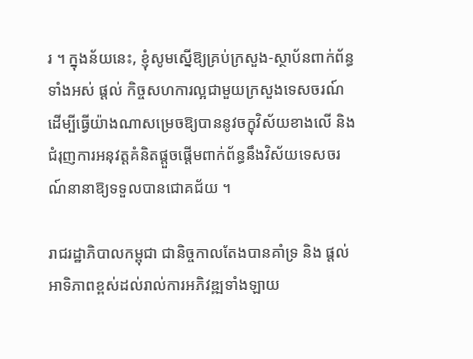រ ។ ក្នុងន័យនេះ, ខ្ញុំសូមស្នើឱ្យគ្រប់ក្រសួង-ស្ថាប័នពាក់ព័ន្ធទាំងអស់ ផ្តល់ កិច្ចសហការល្អជាមួយក្រសួងទេសចរណ៍ ដើម្បីធ្វើយ៉ាងណាសម្រេចឱ្យបាននូវចក្ខុវិស័យខាងលើ និង ជំរុញការអនុវត្តគំនិតផ្តួចផ្តើមពាក់ព័ន្ធនឹងវិស័យទេសចរណ៍នានាឱ្យទទួលបានជោគជ័យ ។

រាជរដ្ឋាភិបាលកម្ពុជា ជានិច្ចកាលតែងបានគាំទ្រ និង ផ្តល់អាទិភាពខ្ពស់ដល់រាល់ការអភិវឌ្ឍទាំងឡាយ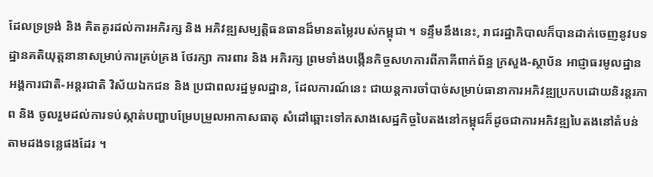ដែលទ្រទ្រង់ និង គិតគូរដល់ការអភិរក្ស និង អភិវឌ្ឍសម្បត្តិធនធានដ៏មានតម្លៃរបស់កម្ពុជា ។ ទន្ទឹមនឹងនេះ, រាជរដ្ឋាភិបាលក៏បានដាក់ចេញនូវបទដ្ឋានគតិយុត្តនានាសម្រាប់ការគ្រប់គ្រង ថែរក្សា ការពារ និង អភិរក្ស ព្រមទាំងបង្កើនកិច្ចសហការពីភាគីពាក់ព័ន្ធ ក្រសួង-ស្ថាប័ន អាជ្ញាធរមូលដ្ឋាន អង្គការជាតិ-អន្តរជាតិ វិស័យឯកជន និង ប្រជាពលរដ្ឋមូលដ្ឋាន, ដែលការណ៍នេះ ជាយន្តការចាំបាច់សម្រាប់ធានាការអភិវឌ្ឍប្រកបដោយនិរន្តរភាព និង ចូលរួមដល់ការទប់ស្កាត់បញ្ហាបម្រែបម្រួលអាកាសធាតុ សំដៅឆ្ពោះទៅកសាងសេដ្ឋកិច្ចបៃតងនៅកម្ពុជក៏ដូចជាការអភិវឌ្ឍបៃតងនៅតំបន់តាមដងទន្លេផងដែរ ។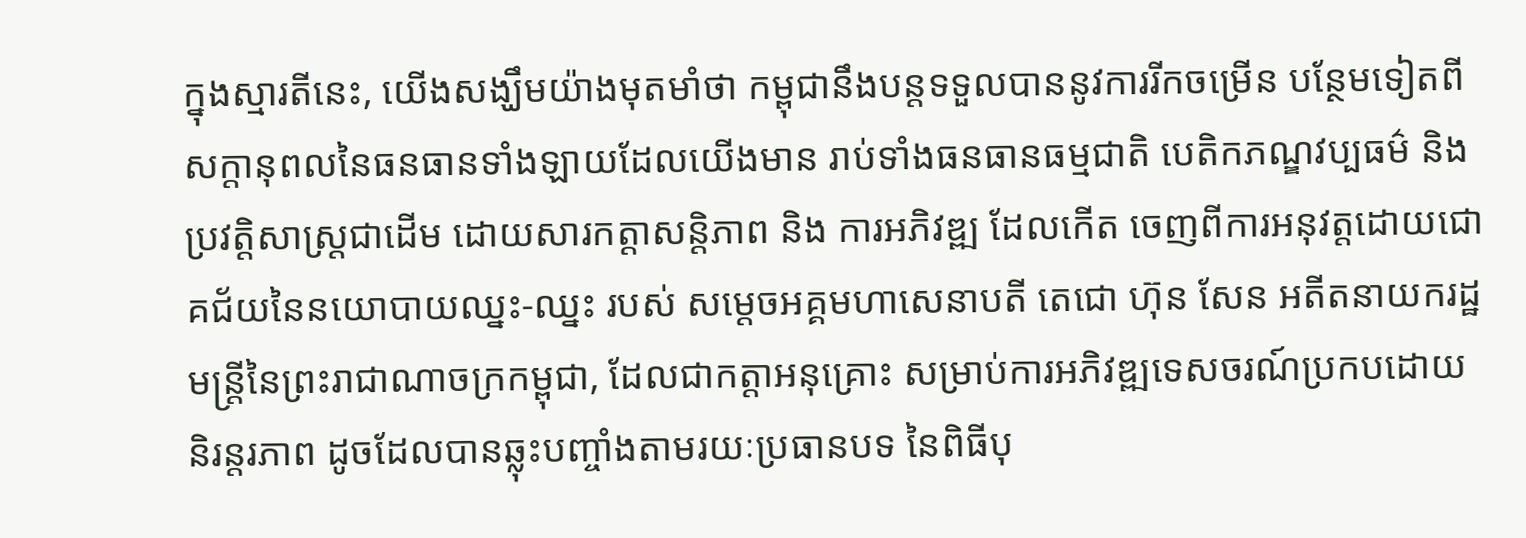ក្នុងស្មារតីនេះ, យើងសង្ឃឹមយ៉ាងមុតមាំថា កម្ពុជានឹងបន្តទទួលបាននូវការរីកចម្រើន បន្ថែមទៀតពីសក្តានុពលនៃធនធានទាំងឡាយដែលយើងមាន រាប់ទាំងធនធានធម្មជាតិ បេតិកភណ្ឌវប្បធម៌ និង ប្រវត្តិសាស្ត្រជាដើម ដោយសារកត្តាសន្តិភាព និង ការអភិវឌ្ឍ ដែលកើត ចេញពីការអនុវត្តដោយជោគជ័យនៃនយោបាយឈ្នះ-ឈ្នះ របស់ សម្តេចអគ្គមហាសេនាបតី តេជោ ហ៊ុន សែន អតីតនាយករដ្ឋមន្ត្រីនៃព្រះរាជាណាចក្រកម្ពុជា, ដែលជាកត្តាអនុគ្រោះ សម្រាប់ការអភិវឌ្ឍទេសចរណ៍ប្រកបដោយនិរន្តរភាព ដូចដែលបានឆ្លុះបញ្ចាំងតាមរយៈប្រធានបទ នៃពិធីបុ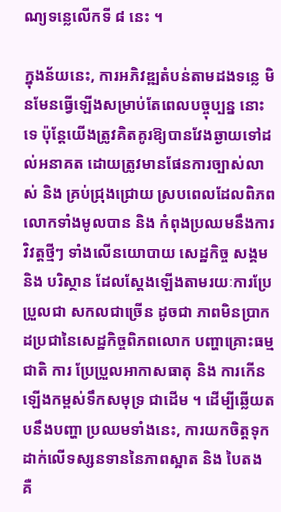ណ្យទន្លេលើកទី ៨ នេះ ។

ក្នុងន័យនេះ, ការអភិវឌ្ឍតំបន់តាមដងទន្លេ មិនមែនធ្វើឡើងសម្រាប់តែពេលបច្ចុប្បន្ន នោះទេ ប៉ុន្តែយើងត្រូវគិតគូរឱ្យបានវែងឆ្ងាយទៅដល់អនាគត ដោយត្រូវមានផែនការច្បាស់លាស់ និង គ្រប់ជ្រុងជ្រោយ ស្របពេលដែលពិភពលោកទាំងមូលបាន និង កំពុងប្រឈមនឹងការវិវត្តថ្មីៗ ទាំងលើនយោបាយ សេដ្ឋកិច្ច សង្គម និង បរិស្ថាន ដែលស្តែងឡើងតាមរយៈការប្រែប្រួលជា សកលជាច្រើន ដូចជា ភាពមិនប្រាកដប្រជានៃសេដ្ឋកិច្ចពិភពលោក បញ្ហាគ្រោះធម្មជាតិ ការ ប្រែប្រួលអាកាសធាតុ និង ការកើនឡើងកម្ពស់ទឹកសមុទ្រ ជាដើម ។ ដើម្បីឆ្លើយតបនឹងបញ្ហា ប្រឈមទាំងនេះ, ការយកចិត្តទុកដាក់លើទស្សនទាននៃភាពស្អាត និង បៃតង គឺ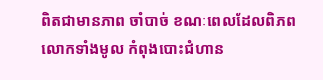ពិតជាមានភាព ចាំបាច់ ខណៈពេលដែលពិភពលោកទាំងមូល កំពុងបោះជំហាន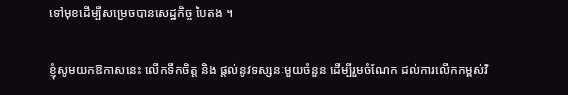ទៅមុខដើម្បីសម្រេចបានសេដ្ឋកិច្ច បៃតង ។

ខ្ញុំសូមយកឱកាសនេះ លើកទឹកចិត្ត និង ផ្តល់នូវទស្សនៈមួយចំនួន ដើម្បីរួមចំណែក ដល់ការលើកកម្ពស់វិ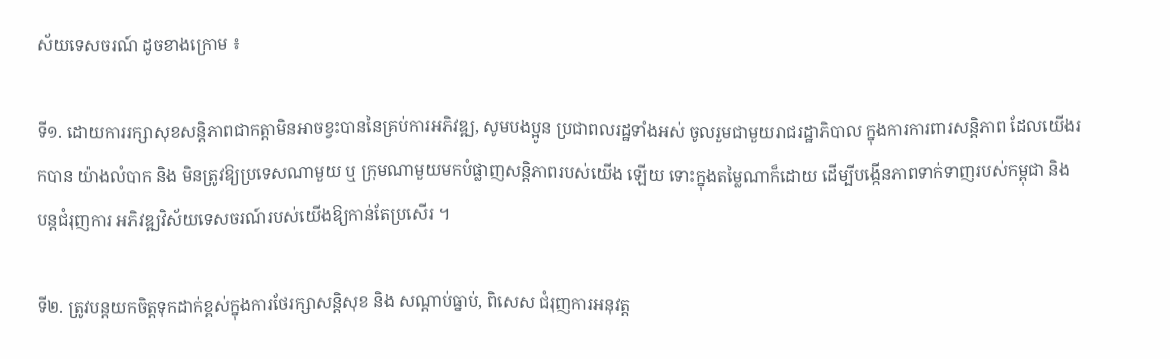ស័យទេសចរណ៍ ដូចខាងក្រោម ៖

ទី១. ដោយការរក្សាសុខសន្តិភាពជាកត្តាមិនអាចខ្វះបាននៃគ្រប់ការអភិវឌ្ឍ, សូមបងប្អូន ប្រជាពលរដ្ឋទាំងអស់ ចូលរួមជាមួយរាជរដ្ឋាភិបាល ក្នុងការការពារសន្តិភាព ដែលយើងរកបាន យ៉ាងលំបាក និង មិនត្រូវឱ្យប្រទេសណាមួយ ឬ ក្រុមណាមួយមកបំផ្លាញសន្តិភាពរបស់យើង ឡើយ ទោះក្នុងតម្លៃណាក៏ដោយ ដើម្បីបង្កើនភាពទាក់ទាញរបស់កម្ពុជា និង បន្តជំរុញការ អភិវឌ្ឍវិស័យទេសចរណ៍របស់យើងឱ្យកាន់តែប្រសើរ ។

ទី២. ត្រូវបន្តយកចិត្តទុកដាក់ខ្ពស់ក្នុងការថែរក្សាសន្តិសុខ និង សណ្តាប់ធ្នាប់, ពិសេស ជំរុញការអនុវត្ត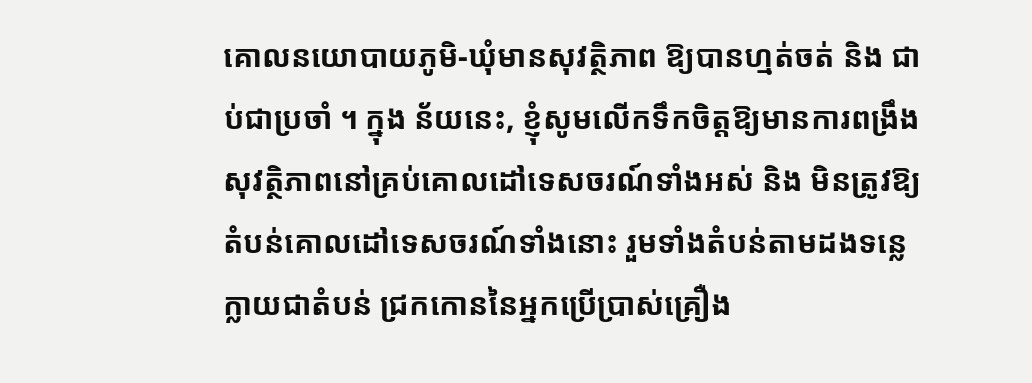គោលនយោបាយភូមិ-ឃុំមានសុវត្ថិភាព ឱ្យបានហ្មត់ចត់ និង ជាប់ជាប្រចាំ ។ ក្នុង ន័យនេះ, ខ្ញុំសូមលើកទឹកចិត្តឱ្យមានការពង្រឹងសុវត្ថិភាពនៅគ្រប់គោលដៅទេសចរណ៍ទាំងអស់ និង មិនត្រូវឱ្យតំបន់គោលដៅទេសចរណ៍ទាំងនោះ រួមទាំងតំបន់តាមដងទន្លេ ក្លាយជាតំបន់ ជ្រកកោននៃអ្នកប្រើប្រាស់គ្រឿង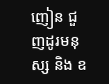ញៀន ជួញដូរមនុស្ស និង ឧ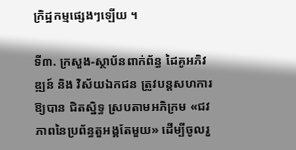ក្រិដ្ឋកម្មផ្សេងៗឡើយ ។

ទី៣. ក្រសួង-ស្ថាប័នពាក់ព័ន្ធ ដៃគូអភិវឌ្ឍន៍ និង វិស័យឯកជន ត្រូវបន្តសហការឱ្យបាន ជិតស្និទ្ធ ស្របតាមអភិក្រម «ជវភាពនៃប្រព័ន្ធតួអង្គតែមួយ» ដើម្បីចូលរួ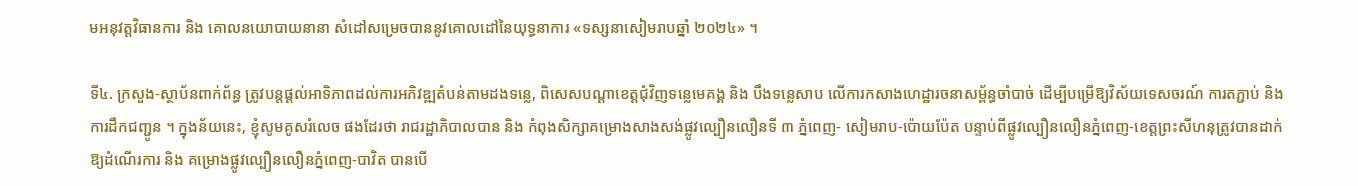មអនុវត្តវិធានការ និង គោលនយោបាយនានា សំដៅសម្រេចបាននូវគោលដៅនៃយុទ្ធនាការ «ទស្សនាសៀមរាបឆ្នាំ ២០២៤» ។

ទី៤. ក្រសួង-ស្ថាប័នពាក់ព័ន្ធ ត្រូវបន្តផ្តល់អាទិភាពដល់ការអភិវឌ្ឍតំបន់តាមដងទន្លេ, ពិសេសបណ្តាខេត្តជុំវិញទន្លេមេគង្គ និង បឹងទន្លេសាប លើការកសាងហេដ្ឋារចនាសម្ព័ន្ធចាំបាច់ ដើម្បីបម្រើឱ្យវិស័យទេសចរណ៍ ការតភ្ជាប់ និង ការដឹកជញ្ជូន ។ ក្នុងន័យនេះ, ខ្ញុំសូមគូសរំលេច ផងដែរថា រាជរដ្ឋាភិបាលបាន និង កំពុងសិក្សាគម្រោងសាងសង់ផ្លូវល្បឿនលឿនទី ៣ ភ្នំពេញ- សៀមរាប-ប៉ោយប៉ែត បន្ទាប់ពីផ្លូវល្បឿនលឿនភ្នំពេញ-ខេត្តព្រះសីហនុត្រូវបានដាក់ឱ្យដំណើរការ និង គម្រោងផ្លូវល្បឿនលឿនភ្នំពេញ-បាវិត បានបើ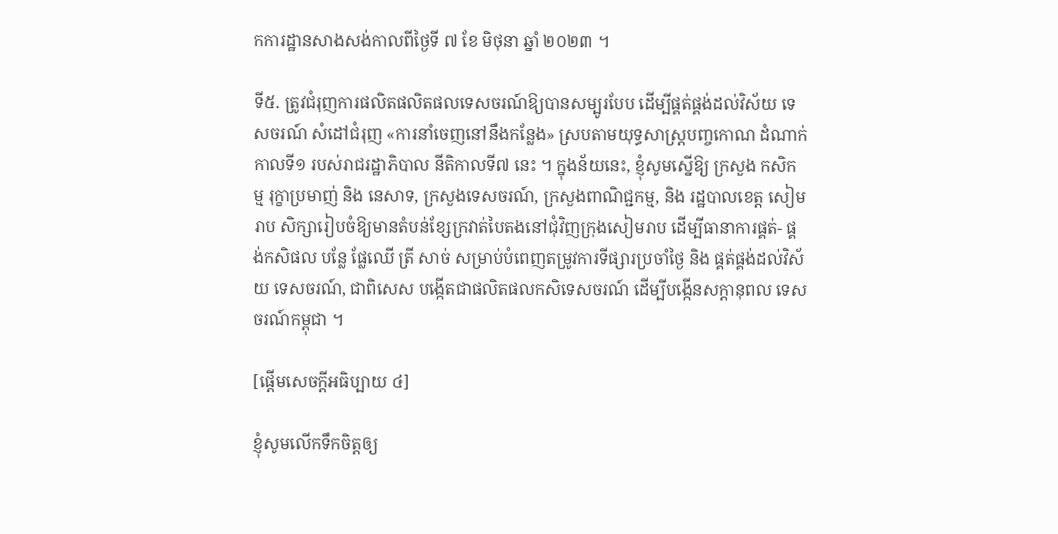កការដ្ឋានសាងសង់កាលពីថ្ងៃទី ៧ ខែ មិថុនា ឆ្នាំ ២០២៣ ។

ទី៥. ត្រូវជំរុញការផលិតផលិតផលទេសចរណ៍ឱ្យបានសម្បូរបែប ដើម្បីផ្គត់ផ្គង់ដល់វិស័យ ទេសចរណ៍ សំដៅជំរុញ «ការនាំចេញនៅនឹងកន្លែង» ស្របតាមយុទ្ធសាស្ត្របញ្ចកោណ ដំណាក់កាលទី១ របស់រាជរដ្ឋាភិបាល នីតិកាលទី៧ នេះ ។ ក្នុងន័យនេះ, ខ្ញុំសូមស្នើឱ្យ ក្រសួង កសិកម្ម រុក្ខាប្រមាញ់ និង នេសាទ, ក្រសួងទេសចរណ៍, ក្រសួងពាណិជ្ជកម្ម, និង រដ្ឋបាលខេត្ត សៀមរាប សិក្សារៀបចំឱ្យមានតំបន់ខ្សែក្រវាត់បៃតងនៅជុំវិញក្រុងសៀមរាប ដើម្បីធានាការផ្គត់- ផ្គង់កសិផល បន្លែ ផ្លែឈើ ត្រី សាច់ សម្រាប់បំពេញតម្រូវការទីផ្សារប្រចាំថ្ងៃ និង ផ្គត់ផ្គង់ដល់វិស័យ ទេសចរណ៍, ជាពិសេស បង្កើតជាផលិតផលកសិទេសចរណ៍ ដើម្បីបង្កើនសក្តានុពល ទេសចរណ៍កម្ពុជា ។

[ផ្តើមសេចក្តីអធិប្បាយ ៤]

ខ្ញុំសូមលើកទឹកចិត្តឲ្យ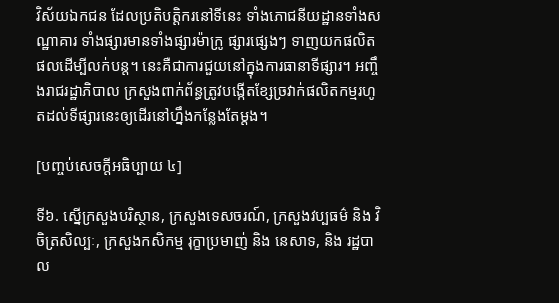វិស័យឯកជន ដែលប្រតិបត្តិករនៅទីនេះ ទាំងភោជនីយដ្ឋានទាំងសណ្ឋាគារ ទាំងផ្សារមានទាំងផ្សារម៉ាក្រូ ផ្សារផ្សេងៗ ទាញយកផលិតផលដើម្បីលក់បន្ត។ នេះគឺជាការជួយនៅក្នុងការធានាទីផ្សារ។ អញ្ចឹងរាជរដ្ឋាភិបាល ក្រសួងពាក់ព័ន្ធត្រូវបង្កើតខ្សែច្រវាក់ផលិតកម្មរហូតដល់ទីផ្សារនេះឲ្យដើរនៅហ្នឹងកន្លែងតែម្តង។

[បញ្ចប់សេចក្តីអធិប្បាយ ៤]

ទី៦. ស្នើក្រសួងបរិស្ថាន, ក្រសួងទេសចរណ៍, ក្រសួងវប្បធម៌ និង វិចិត្រសិល្បៈ, ក្រសួងកសិកម្ម រុក្ខាប្រមាញ់ និង នេសាទ, និង រដ្ឋបាល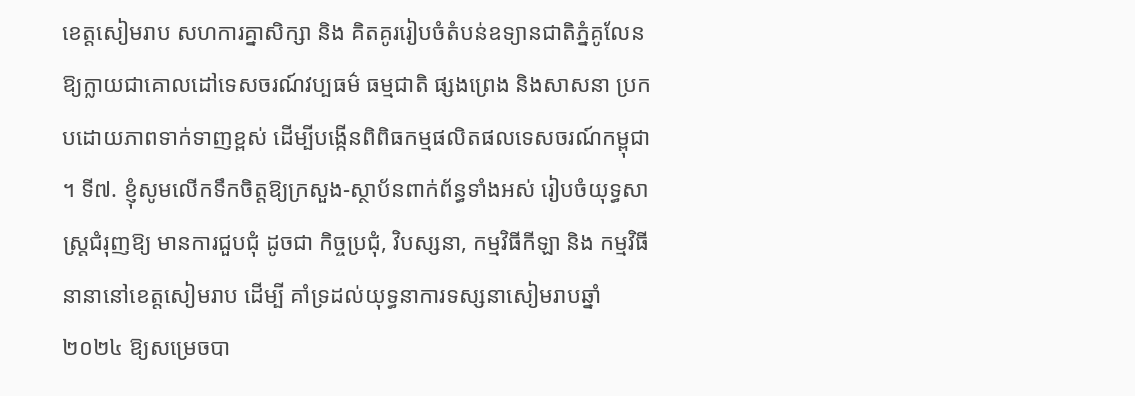ខេត្តសៀមរាប សហការគ្នាសិក្សា និង គិតគូររៀបចំតំបន់ឧទ្យានជាតិភ្នំគូលែនឱ្យក្លាយជាគោលដៅទេសចរណ៍វប្បធម៌ ធម្មជាតិ ផ្សងព្រេង និងសាសនា ប្រកបដោយភាពទាក់ទាញខ្ពស់ ដើម្បីបង្កើនពិពិធកម្មផលិតផលទេសចរណ៍កម្ពុជា ។ ទី៧. ខ្ញុំសូមលើកទឹកចិត្តឱ្យក្រសួង-ស្ថាប័នពាក់ព័ន្ធទាំងអស់ រៀបចំយុទ្ធសាស្ត្រជំរុញឱ្យ មានការជួបជុំ ដូចជា កិច្ចប្រជុំ, វិបស្សនា, កម្មវិធីកីឡា និង កម្មវិធីនានានៅខេត្តសៀមរាប ដើម្បី គាំទ្រដល់យុទ្ធនាការទស្សនាសៀមរាបឆ្នាំ ២០២៤ ឱ្យសម្រេចបា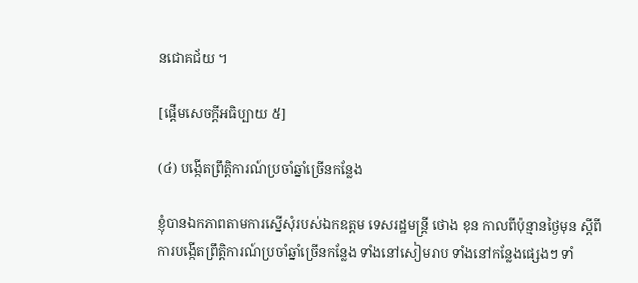នជោគជ័យ ។

[ផ្តើមសេចក្តីអធិប្បាយ ៥]

(៤) បង្កើតព្រឹត្តិការណ៍ប្រចាំឆ្នាំច្រើនកន្លែង

ខ្ញុំបានឯកភាពតាមការស្នើសុំរបស់ឯកឧត្ដម ទេសរដ្ឋមន្រ្តី ថោង ខុន កាលពីប៉ុន្មានថ្ងៃមុន ស្តីពីការបង្កើតព្រឹត្តិការណ៍ប្រចាំឆ្នាំច្រើនកន្លែង ទាំងនៅសៀមរាប ទាំងនៅកន្លែងផ្សេងៗ ទាំ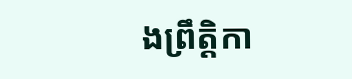ងព្រឹត្តិកា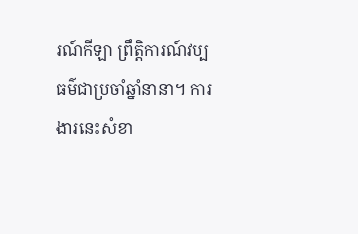រណ៍កីឡា ព្រឹត្តិការណ៍វប្បធម៌ជាប្រចាំឆ្នាំនានា។ ការងារនេះសំខា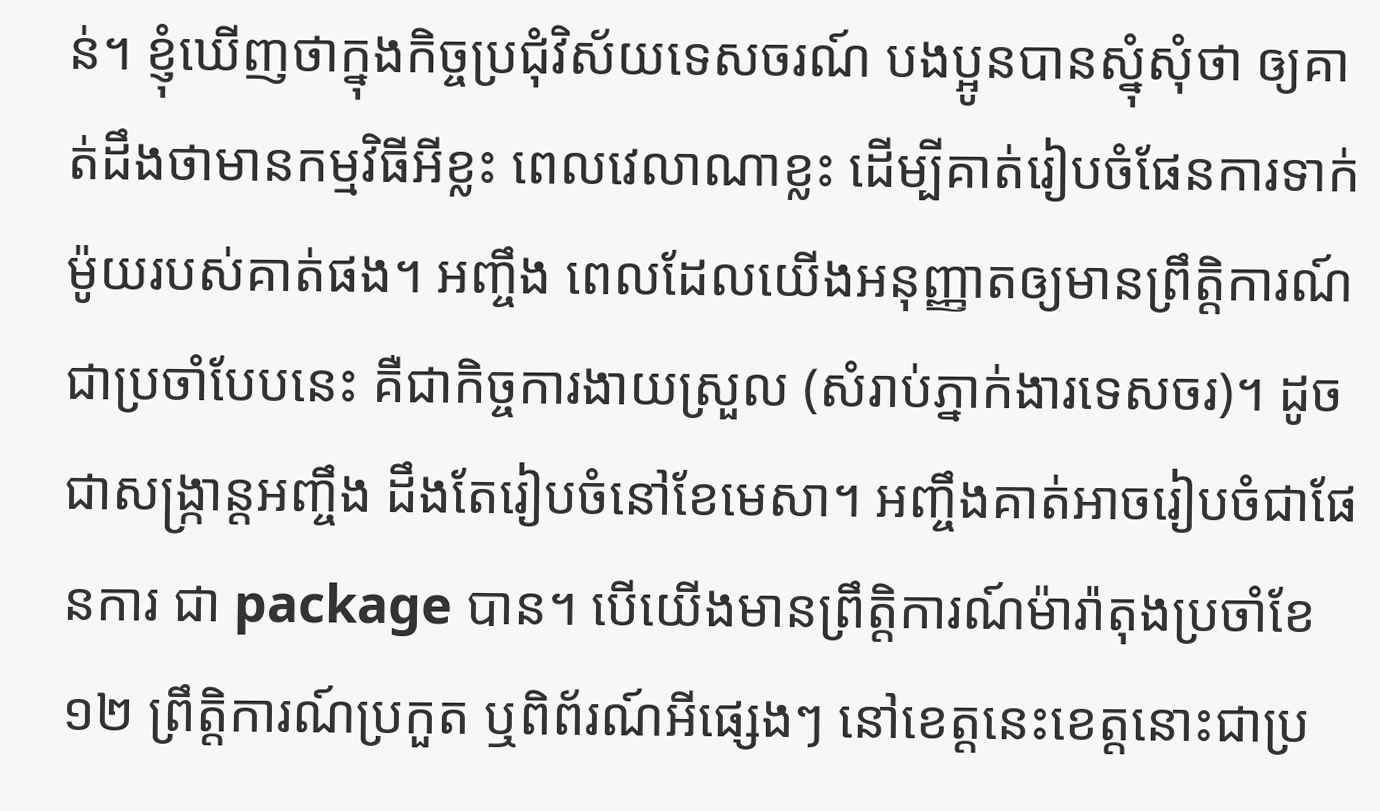ន់។ ខ្ញុំឃើញថាក្នុងកិច្ចប្រជុំវិស័យទេសចរណ៍ បងប្អូនបានស្នុំសុំថា ឲ្យគាត់ដឹងថាមានកម្មវិធីអីខ្លះ ពេលវេលាណាខ្លះ ដើម្បីគាត់រៀបចំផែនការទាក់ម៉ូយរបស់គាត់ផង។ អញ្ចឹង ពេលដែលយើងអនុញ្ញាតឲ្យមានព្រឹត្តិការណ៍ជាប្រចាំបែបនេះ គឺជាកិច្ចការងាយស្រួល (សំរាប់ភ្នាក់ងារទេសចរ)។ ដូចជាសង្រ្កាន្តអញ្ចឹង ដឹងតែរៀបចំនៅខែមេសា។ អញ្ចឹងគាត់អាចរៀបចំជាផែនការ ជា package បាន។ បើយើងមានព្រឹត្តិការណ៍ម៉ារ៉ាតុងប្រចាំខែ១២ ព្រឹត្តិការណ៍ប្រកួត ឬពិព័រណ៍អីផ្សេងៗ នៅខេត្តនេះខេត្តនោះជាប្រ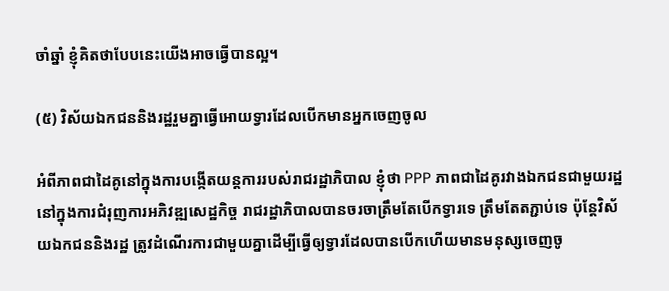ចាំឆ្នាំ ខ្ញុំគិតថាបែបនេះយើងអាចធ្វើបានល្អ។

(៥) វិស័យឯកជននិងរដ្ឋរួមគ្នាធ្វើអោយទ្វារដែលបើកមានអ្នកចេញចូល

អំពីភាពជាដៃគូនៅក្នុងការបង្កើតយន្តការរបស់រាជរដ្ឋាភិបាល ខ្ញុំថា PPP ភាពជាដៃគូរវាងឯកជនជាមួយរដ្ឋនៅក្នុងការជំរុញការអភិវឌ្ឍសេដ្ឋកិច្ច រាជរដ្ឋាភិបាលបានចរចាត្រឹមតែបើកទ្វារទេ ត្រឹមតែតភ្ជាប់ទេ ប៉ុន្តែវិស័យឯកជននិងរដ្ឋ ត្រូវដំណើរការជាមួយគ្នាដើម្បីធ្វើឲ្យទ្វារដែលបានបើកហើយមានមនុស្សចេញចូ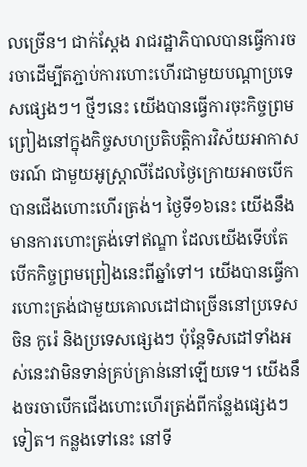លច្រើន។ ជាក់ស្ដែង រាជរដ្ឋាភិបាលបានធ្វើការចរចាដើម្បីតភ្ជាប់ការហោះហើរជាមួយបណ្ដាប្រទេសផ្សេងៗ។ ថ្មីៗនេះ យើងបានធ្វើការចុះកិច្ចព្រមព្រៀងនៅក្នុងកិច្ចសហប្រតិបត្តិការវិស័យអាកាសចរណ៍ ជាមួយអូស្រ្តាលីដែលថ្ងៃក្រោយអាចបើកបានជើងហោះហើរត្រង់។ ថ្ងៃទី១៦នេះ យើងនឹងមានការហោះត្រង់ទៅឥណ្ឌា ដែលយើងទើបតែបើកកិច្ចព្រមព្រៀងនេះពីឆ្នាំទៅ។ យើងបានធ្វើការហោះត្រង់ជាមួយគោលដៅជាច្រើននៅប្រទេសចិន កូរ៉េ និងប្រទេសផ្សេងៗ ប៉ុន្តែទិសដៅទាំងអស់នេះវាមិនទាន់គ្រប់គ្រាន់នៅឡើយទេ។ យើងនឹងចរចាបើកជើងហោះហើរត្រង់ពីកន្លែងផ្សេងៗទៀត។ កន្លងទៅនេះ នៅទី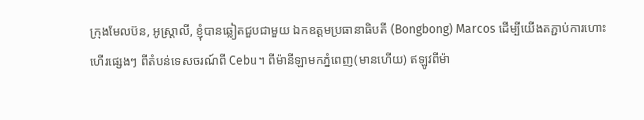ក្រុងមែលប៊ន, អូស្ត្រាលី, ខ្ញុំបានឆ្លៀតជួបជាមួយ ឯកឧត្ដមប្រធានាធិបតី (Bongbong) Marcos ដើម្បីយើងតភ្ជាប់ការហោះហើរផ្សេងៗ ពីតំបន់ទេសចរណ៍ពី Cebu។ ពីម៉ានីឡាមកភ្នំពេញ(មានហើយ) ឥឡូវពីម៉ា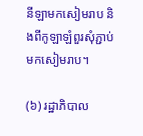នីឡាមកសៀមរាប និងពីកូឡាឡំពួរសុំភ្ជាប់មកសៀមរាប។

(៦) រដ្ឋាភិបាល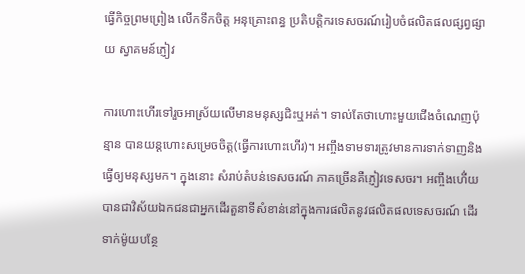ធ្វើកិច្ចព្រមព្រៀង លើកទឹកចិត្ត អនុគ្រោះពន្ធ ប្រតិបត្តិករទេសចរណ៍រៀបចំផលិតផលផ្សព្វផ្សាយ ស្វាគមន៍ភ្ញៀវ

ការហោះហើរទៅរួចអាស្រ័យលើមានមនុស្សជិះឬអត់។ ទាល់តែថាហោះមួយជើងចំណេញប៉ុន្មាន បានយន្តហោះសម្រេចចិត្ត(ធ្វើការហោះហើរ)។ អញ្ចឹងទាមទារត្រូវមានការទាក់ទាញនិងធ្វើឲ្យមនុស្សមក។ ក្នុងនោះ សំរាប់តំបន់ទេសចរណ៍ ភាគច្រើនគឺភ្ញៀវទេសចរ។ អញ្ចឹងហើ់យបានជាវិស័យឯកជនជាអ្នកដើរតួនាទីសំខាន់នៅក្នុងការផលិតនូវផលិតផលទេសចរណ៍ ដើរទាក់ម៉ូយបន្ថែ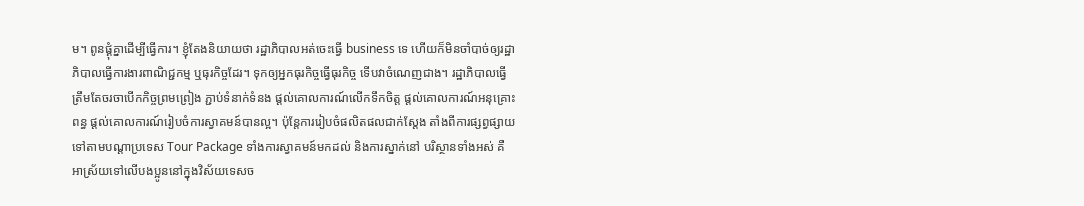ម។ ពូនផ្គុំគ្នាដើម្បីធ្វើការ។ ខ្ញុំតែងនិយាយថា រដ្ឋាភិបាលអត់ចេះធ្វើ business ទេ ហើយក៏មិនចាំបាច់ឲ្យរដ្ឋាភិបាលធ្វើការងារពាណិជ្ជកម្ម ឬធុរកិច្ចដែរ។ ទុកឲ្យអ្នកធុរកិច្ចធ្វើធុរកិច្ច ទើបវាចំណេញជាង។ រដ្ឋាភិបាលធ្វើត្រឹមតែចរចាបើកកិច្ចព្រមព្រៀង ភ្ជាប់ទំនាក់ទំនង ផ្ដល់គោលការណ៍លើកទឹកចិត្ត ផ្ដល់គោលការណ៍អនុគ្រោះពន្ធ ផ្ដល់គោលការណ៍រៀបចំការស្វាគមន៍បានល្អ។ ប៉ុន្តែការរៀបចំផលិតផលជាក់ស្ដែង តាំងពីការផ្សព្វផ្សាយទៅតាមបណ្ដាប្រទេស Tour Package ទាំងការស្វាគមន៍មកដល់ និងការស្នាក់នៅ បរិស្ថានទាំងអស់ គឺអាស្រ័យទៅលើបងប្អូននៅក្នុងវិស័យទេសច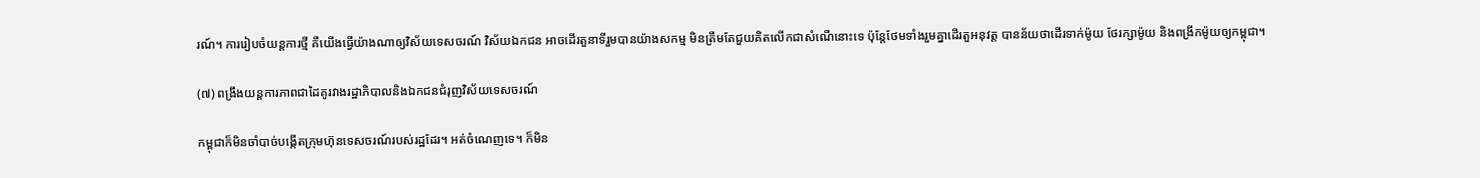រណ៍។ ការរៀបចំយន្តការថ្មី គឺយើងធ្វើយ៉ាងណាឲ្យវិស័យទេសចរណ៍ វិស័យឯកជន អាចដើរតួនាទីរួមបានយ៉ាងសកម្ម មិនត្រឹមតែជួយគិតលើកជាសំណើនោះទេ ប៉ុន្តែថែមទាំងរួមគ្នាដើរតួអនុវត្ត បានន័យថាដើរទាក់ម៉ូយ ថែរក្សាម៉ូយ និងពង្រីកម៉ូយឲ្យកម្ពុជា។

(៧) ពង្រឹងយន្តការភាពជាដៃគូរវាងរដ្ឋាភិបាលនិងឯកជនជំរុញវិស័យទេសចរណ៍

កម្ពុជាក៏មិនចាំបាច់បង្កើតក្រុមហ៊ុនទេសចរណ៍របស់រដ្ឋដែរ។ អត់ចំណេញទេ។ ក៏មិន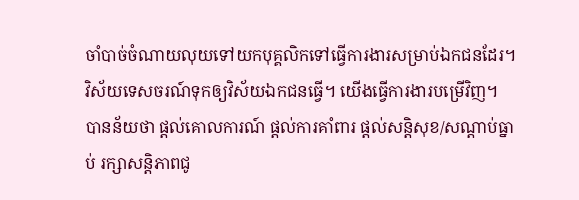ចាំបាច់ចំណាយលុយទៅយកបុគ្គលិកទៅធ្វើការងារសម្រាប់ឯកជនដែរ។ វិស័យទេសចរណ៍ទុកឲ្យវិស័យឯកជនធ្វើ។ យើងធ្វើការងារបម្រើវិញ។ បានន័យថា ផ្ដល់គោលការណ៍ ផ្ដល់ការគាំពារ ផ្ដល់សន្តិសុខ/សណ្ដាប់ធ្នាប់ រក្សាសន្តិភាពជូ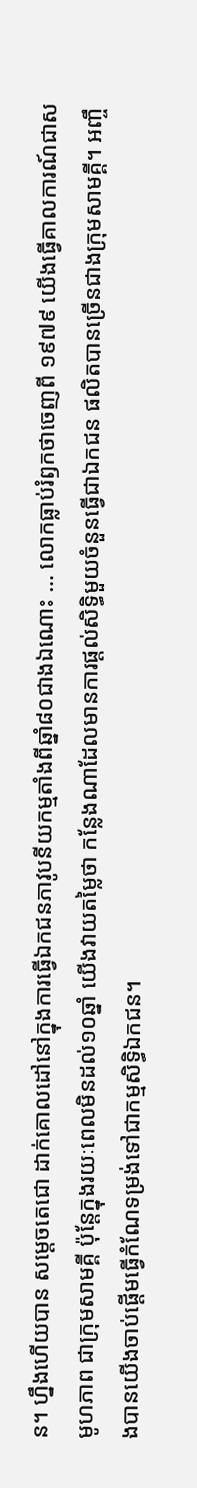ន។ ហ្នឹងហើយបាន សម្ដេចតេជោ ដាក់គោលដៅនៅក្នុងការធ្វើឯកជនភាវូបនីយកម្មតាំងពីឆ្នាំ៨០ជាងឯណោះ … លោកធ្លាប់រំឭកថាចេញពី ១៩៧៩ យើងធ្វើគាលការណ៍ជាសមូហភាព ជាក្រុមសាមគ្គី ប៉ុន្តែក្នុងរយៈពេលមិនដល់១០ឆ្នាំ យើងវាយតម្លៃថា កន្លែងណាដែលមានការផ្ដល់សិទ្ធិមួយចំនួនធ្វើជាឯកជន ផលិតបានច្រើនជាងក្រុមសាមគ្គី។ អញ្ចឹងបានយើងចាប់ផ្ដើមធ្វើកំណែទម្រង់ទៅជាកម្មសិទ្ធិឯកជន។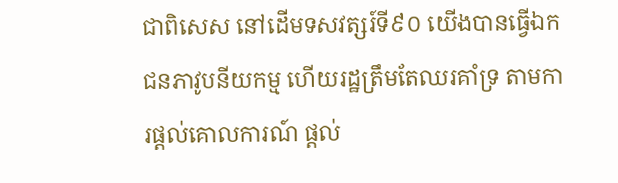ជាពិសេស នៅដើមទសវត្សរ៍ទី៩០ យើងបានធ្វើឯកជនភាវូបនីយកម្ម ហើយរដ្ឋត្រឹមតែឈរគាំទ្រ តាមការផ្ដល់គោលការណ៍ ផ្ដល់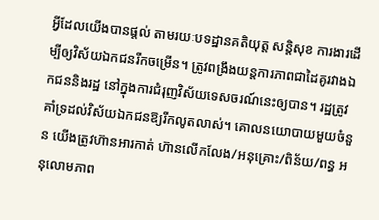អ្វីដែលយើងបានផ្ដល់ តាមរយៈបទដ្ឋានគតិយុត្ត សន្តិសុខ ការងារដើម្បីឲ្យវិស័យឯកជនរីកចម្រើន។ ត្រូវពង្រឹងយន្តការភាពជាដៃគូរវាងឯកជននិងរដ្ឋ នៅក្នុងការជំរុញវិស័យទេសចរណ៍នេះឲ្យបាន។ រដ្ឋត្រូវគាំទ្រដល់វិស័យឯកជនឱ្យរីកលូតលាស់។ គោលនយោបាយមួយចំនួន យើងត្រូវហ៊ានអារកាត់ ហ៊ានលើកលែង/អនុគ្រោះ/ពិន័យ/ពន្ធ អនុលោមភាព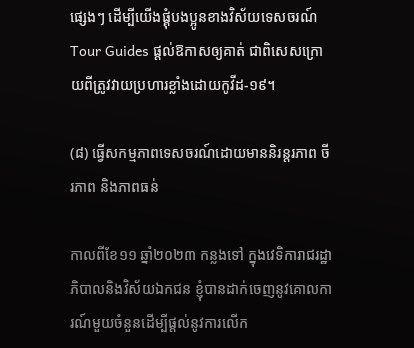ផ្សេងៗ ដើម្បីយើងផ្គុំបងប្អូនខាងវិស័យទេសចរណ៍ Tour Guides ផ្ដល់ឱកាសឲ្យគាត់ ជាពិសេសក្រោយពីត្រូវវាយប្រហារខ្លាំងដោយកូវីដ-១៩។

(៨) ធ្វើសកម្មភាពទេសចរណ៍ដោយមាននិរន្តរភាព ចីរភាព និងភាពធន់

កាលពីខែ១១ ឆ្នាំ២០២៣ កន្លងទៅ ក្នុងវេទិការាជរដ្ឋាភិបាលនិងវិស័យឯកជន ខ្ញុំបានដាក់ចេញនូវគោលការណ៍មួយចំនួនដើម្បីផ្ដល់នូវការលើក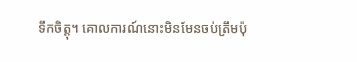ទឹកចិត្តុ។ គោលការណ៍នោះមិនមែនចប់ត្រឹមប៉ុ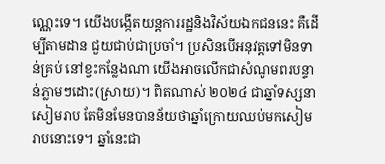ណ្ណេះទេ។ យើងបង្កើតយន្តការរដ្ឋនិងវិស័យឯកជននេះ គឺដើម្បីតាមដាន ជួយជាប់ជាប្រចាំ។ ប្រសិនបើអនុវត្តទៅមិនទាន់គ្រប់ នៅខ្វះកន្លែងណា យើងអាចលើកជាសំណូមពរបន្ទាន់ភ្លាមៗដោះ(ស្រាយ)។ ពិតណាស់ ២០២៤ ជាឆ្នាំទស្សនាសៀមរាប តែមិនមែនបានន័យថាឆ្នាំក្រោយឈប់មកសៀមរាបនោះទេ។ ឆ្នាំនេះជា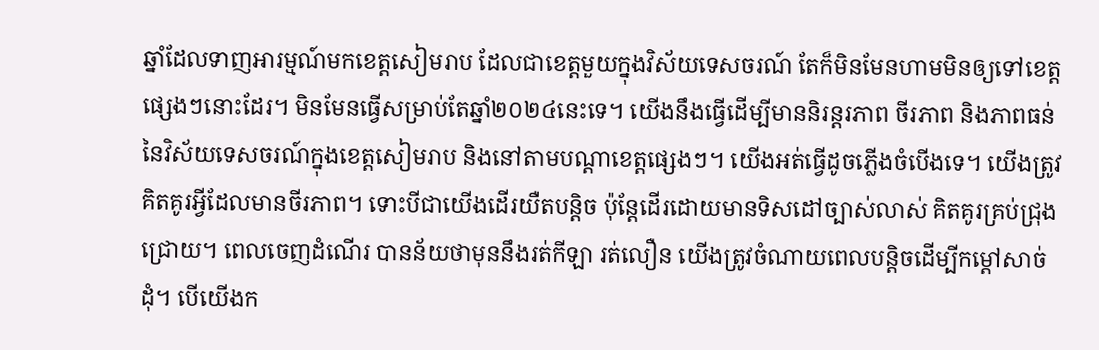ឆ្នាំដែលទាញអារម្មណ៍មកខេត្តសៀមរាប ដែលជាខេត្តមួយក្នុងវិស័យទេសចរណ៍ តែក៏មិនមែនហាមមិនឲ្យទៅខេត្តផ្សេងៗនោះដែរ។ មិនមែនធ្វើសម្រាប់តែឆ្នាំ២០២៤នេះទេ។ យើងនឹងធ្វើដើម្បីមាននិរន្តរភាព ចីរភាព និងភាពធន់នៃវិស័យទេសចរណ៍ក្នុងខេត្តសៀមរាប និងនៅតាមបណ្ដាខេត្តផ្សេងៗ។ យើងអត់ធ្វើដូចភ្លើងចំបើងទេ។ យើងត្រូវគិតគូរអ្វីដែលមានចីរភាព។ ទោះបីជាយើងដើរយឺតបន្តិច ប៉ុន្តែដើរដោយមានទិសដៅច្បាស់លាស់ គិតគូរគ្រប់ជ្រុងជ្រោយ។ ពេលចេញដំណើរ បានន័យថាមុននឹងរត់កីឡា រត់លឿន យើងត្រូវចំណាយពេលបន្តិចដើម្បីកម្ដៅសាច់ដុំ។ បើយើងក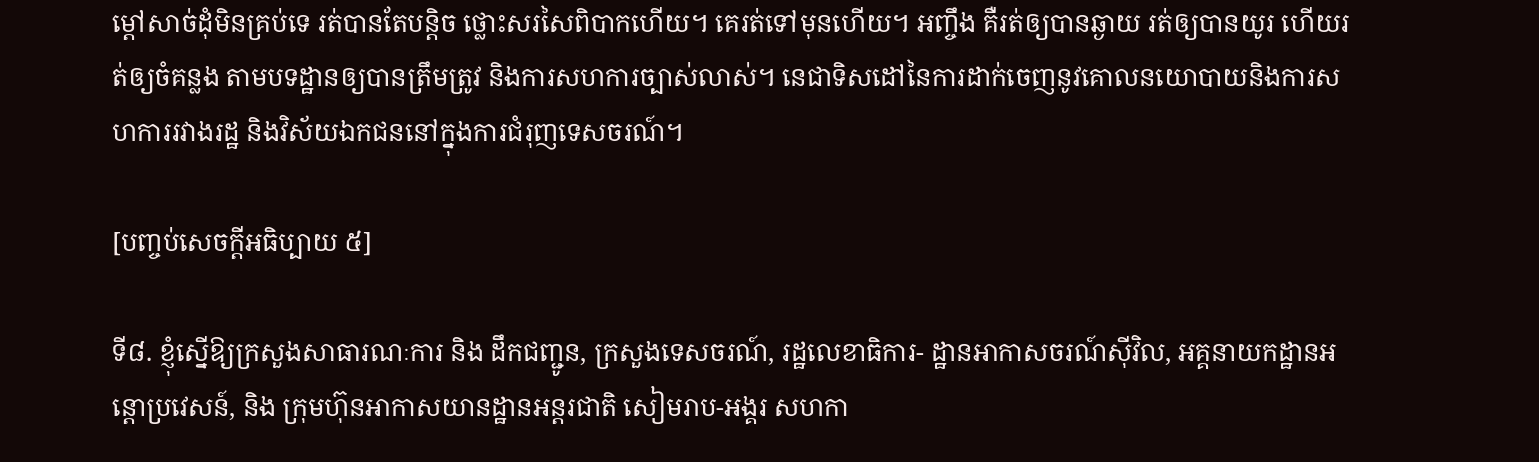ម្ដៅសាច់ដុំមិនគ្រប់ទេ រត់បានតែបន្តិច ថ្លោះសរសៃពិបាកហើយ។ គេរត់ទៅមុនហើយ។ អញ្ចឹង គឺរត់ឲ្យបានឆ្ងាយ រត់ឲ្យបានយូរ ហើយរត់ឲ្យចំគន្លង តាមបទដ្ឋានឲ្យបានត្រឹមត្រូវ និងការសហការច្បាស់លាស់។ នេជាទិសដៅនៃការដាក់ចេញនូវគោលនយោបាយនិងការសហការរវាងរដ្ឋ និងវិស័យឯកជននៅក្នុងការជំរុញទេសចរណ៍។

[បញ្ចប់សេចក្តីអធិប្បាយ ៥]

ទី៨. ខ្ញុំស្នើឱ្យក្រសួងសាធារណៈការ និង ដឹកជញ្ជូន, ក្រសួងទេសចរណ៍, រដ្ឋលេខាធិការ- ដ្ឋានអាកាសចរណ៍ស៊ីវិល, អគ្គនាយកដ្ឋានអន្តោប្រវេសន៍, និង ក្រុមហ៊ុនអាកាសយានដ្ឋានអន្តរជាតិ សៀមរាប-អង្គរ សហកា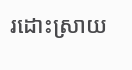រដោះស្រាយ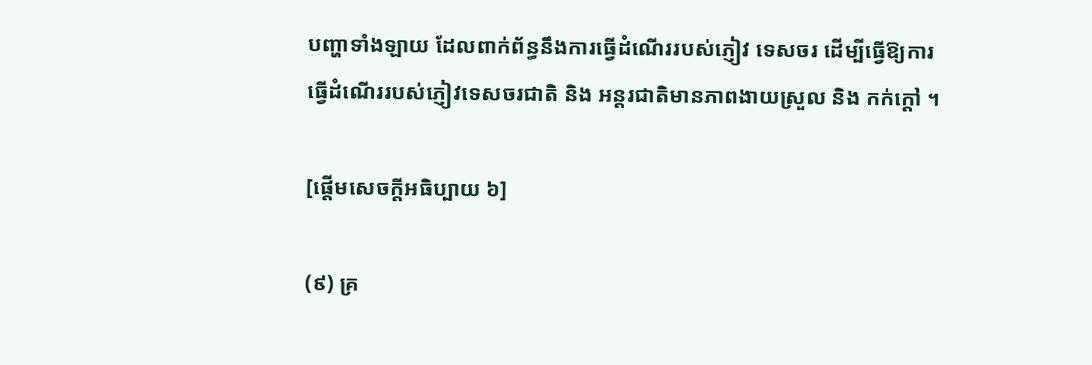បញ្ហាទាំងឡាយ ដែលពាក់ព័ន្ធនឹងការធ្វើដំណើររបស់ភ្ញៀវ ទេសចរ ដើម្បីធ្វើឱ្យការធ្វើដំណើររបស់ភ្ញៀវទេសចរជាតិ និង អន្តរជាតិមានភាពងាយស្រួល និង កក់ក្តៅ ។

[ផ្តើមសេចក្តីអធិប្បាយ ៦]

(៩) គ្រ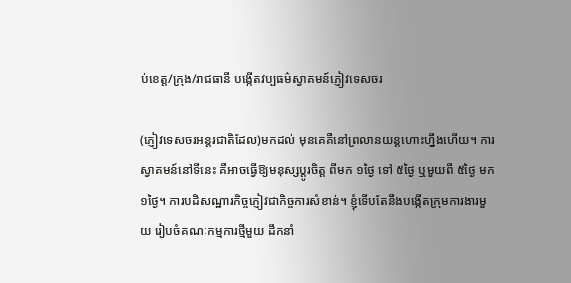ប់ខេត្ត/ក្រុង/រាជធានី បង្កើតវប្បធម៌ស្វាគមន៍ភ្ញៀវទេសចរ

(ភ្ញៀវទេសចរអន្តរជាតិដែល)មកដល់ មុនគេគឺនៅព្រលានយន្តហោះហ្នឹងហើយ។ ការស្វាគមន៍នៅទីនេះ គឺអាចធ្វើឱ្យមនុស្សប្ដូរចិត្ត ពីមក ១ថ្ងៃ ទៅ ៥ថ្ងៃ ឬមួយពី ៥ថ្ងៃ មក ១ថ្ងៃ។ ការបដិសណ្ឋារកិច្ចភ្ញៀវជាកិច្ចការសំខាន់។ ខ្ញុំទើបតែនឹងបង្កើតក្រុមការងារមួយ រៀបចំគណៈកម្មការថ្មីមួយ ដឹកនាំ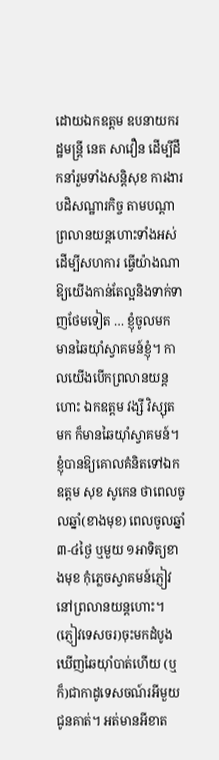ដោយឯកឧត្តម ឧបនាយករដ្ឋមន្រ្តី នេត សាវឿន ដើម្បីដឹកនាំរួមទាំងសន្ដិសុខ ការងារបដិសណ្ឋារកិច្ច តាមបណ្ដាព្រលានយន្តហោះទាំងអស់ដើម្បីសហការ ធ្វើយ៉ាងណាឱ្យយើងកាន់តែល្អនិងទាក់ទាញថែមទៀត … ខ្ញុំចូលមក មានឆៃយ៉ាំស្វាគមន៍ខ្ញុំ។ កាលយើងបើកព្រលានយន្តហោះ ឯកឧត្តម វង្សី វិស្សុត មក ក៏មានឆៃយ៉ាំស្វាគមន៍។ ខ្ញុំបានឱ្យគោលគំនិតទៅឯកឧត្តម សុខ សូកេន ថាពេលចូលឆ្នាំ(ខាងមុខ) ពេលចូលឆ្នាំ ៣-៤ថ្ងៃ ឬមួយ ១អាទិត្យខាងមុខ កុំភ្លេចស្វាគមន៍ភ្ញៀវនៅព្រលានយន្តហោះ។ (ភ្ញៀវទេសចរ)ចុះមកដំបូង ឃើញឆៃយ៉ាំបាត់ហើយ (ឬក៏)ជាកាដូទេសចណ៍រអីមួយជូនគាត់។ អត់មានអីខាត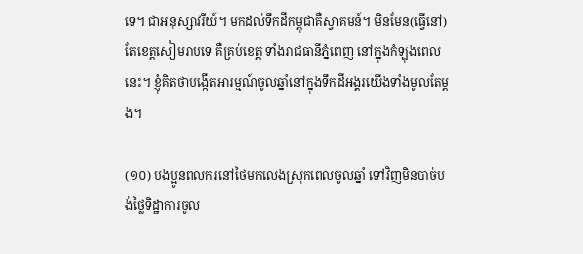ទេ។ ជាអនុស្សាវរីយ៍។ មកដល់ទឹកដីកម្ពុជាគឺស្វាគមន៍។ មិនមែន(ធ្វើនៅ)តែខេត្តសៀមរាបទេ គឺគ្រប់ខេត្ត ទាំងរាជធានីភ្នំពេញ នៅក្នុងកំឡុងពេលនេះ។ ខ្ញុំគិតថាបង្កើតអារម្មណ៍ចូលឆ្នាំនៅក្នុងទឹកដីអង្គរយើងទាំងមូលតែម្ដង។

(១០) បងប្អូនពលករនៅថៃមកលេងស្រុកពេលចូលឆ្នាំ ទៅវិញមិនបាច់បង់ថ្លៃទិដ្ឋាការចូល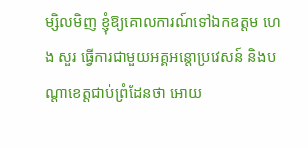ម្សិលមិញ ខ្ញុំឱ្យគោលការណ៍ទៅឯកឧត្តម ហេង សួរ ធ្វើការជាមួយអគ្គអន្តោប្រវេសន៍ និងបណ្ដាខេត្តជាប់ព្រំដែនថា អោយ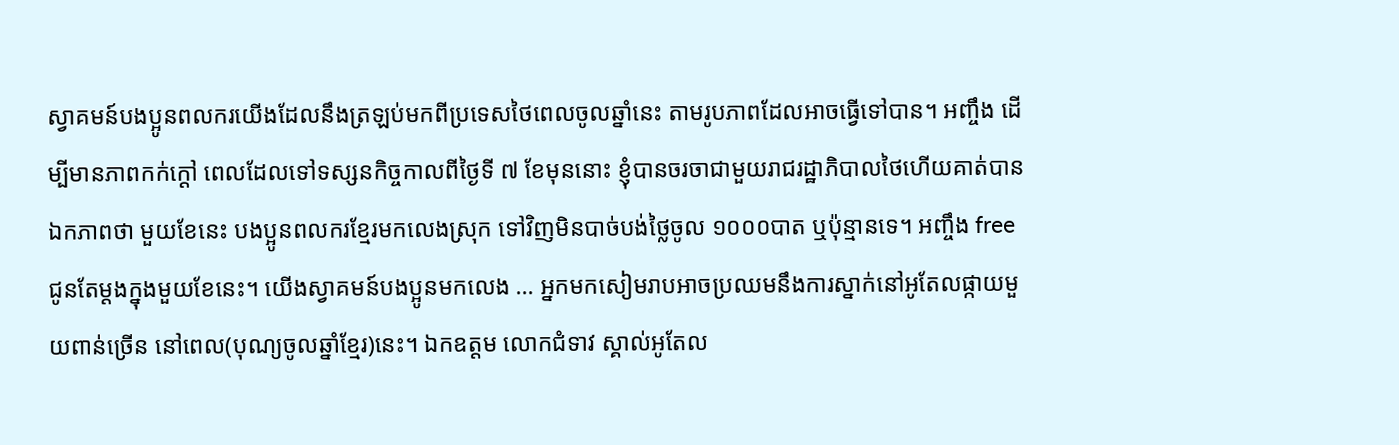ស្វាគមន៍បងប្អូនពលករយើងដែលនឹងត្រឡប់មកពីប្រទេសថៃពេលចូលឆ្នាំនេះ តាមរូបភាពដែលអាចធ្វើទៅបាន។ អញ្ចឹង ដើម្បីមានភាពកក់ក្ដៅ ពេលដែលទៅទស្សនកិច្ចកាលពីថ្ងៃទី ៧ ខែមុននោះ ខ្ញុំបានចរចាជាមួយរាជរដ្ឋាភិបាលថៃហើយគាត់បានឯកភាពថា មួយខែនេះ បងប្អូនពលករខ្មែរមកលេងស្រុក ទៅវិញមិនបាច់បង់ថ្លៃចូល ១០០០បាត ឬប៉ុន្មានទេ។ អញ្ចឹង free ជូនតែម្ដងក្នុងមួយខែនេះ។ យើងស្វាគមន៍បងប្អូនមកលេង … អ្នកមកសៀមរាបអាចប្រឈមនឹងការស្នាក់នៅអូតែលផ្កាយមួយពាន់ច្រើន នៅពេល(បុណ្យចូលឆ្នាំខ្មែរ)នេះ។ ឯកឧត្តម លោកជំទាវ ស្គាល់អូតែល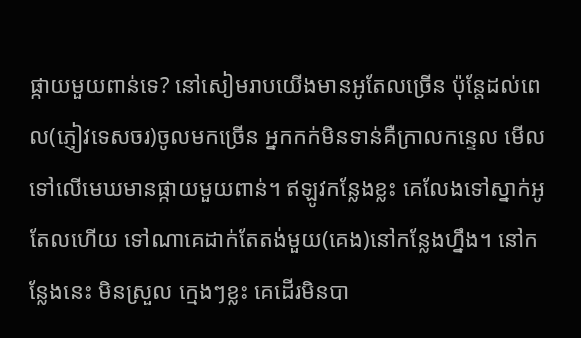ផ្កាយមួយពាន់ទេ? នៅសៀមរាបយើងមានអូតែលច្រើន ប៉ុន្តែដល់ពេល(ភ្ញៀវទេសចរ)ចូលមកច្រើន អ្នកកក់មិនទាន់គឺក្រាលកន្ទេល មើលទៅលើមេឃមានផ្កាយមួយពាន់។ ឥឡូវកន្លែងខ្លះ គេលែងទៅស្នាក់អូតែលហើយ ទៅណាគេដាក់តែតង់មួយ(គេង)នៅកន្លែងហ្នឹង។ នៅកន្លែងនេះ មិនស្រួល ក្មេងៗខ្លះ គេដើរមិនបា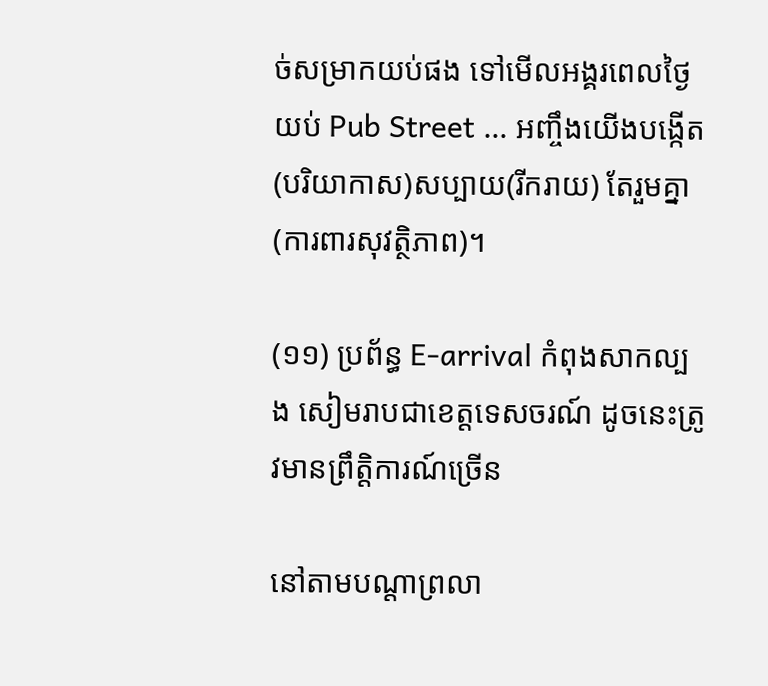ច់សម្រាកយប់ផង ទៅមើលអង្គរពេលថ្ងៃ យប់ Pub Street … អញ្ចឹងយើងបង្កើត(បរិយាកាស)សប្បាយ(រីករាយ) តែរួមគ្នា(ការពារសុវត្ថិភាព)។

(១១) ប្រព័ន្ធ E-arrival កំពុងសាកល្បង សៀមរាបជាខេត្តទេសចរណ៍ ដូចនេះត្រូវមានព្រឹត្តិការណ៍ច្រើន

នៅតាមបណ្ដាព្រលា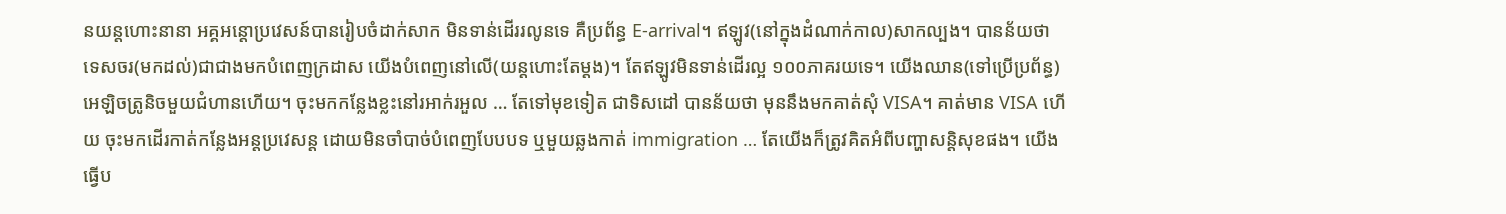នយន្តហោះនានា អគ្គអន្តោប្រវេសន៍បានរៀបចំដាក់សាក មិនទាន់ដើររលូនទេ គឺប្រព័ន្ធ E-arrival។ ឥឡូវ(នៅក្នុងដំណាក់កាល)សាកល្បង។ បានន័យថា ទេសចរ(មកដល់)ជាជាងមកបំពេញក្រដាស យើងបំពេញនៅលើ(យន្តហោះតែម្ដង)។ តែឥឡូវមិនទាន់ដើរល្អ ១០០ភាគរយទេ។ យើងឈាន(ទៅប្រើប្រព័ន្ធ)អេឡិចត្រូនិចមួយជំហានហើយ។ ចុះមកកន្លែងខ្លះនៅរអាក់រអួល … តែទៅមុខទៀត ជាទិសដៅ បានន័យថា មុននឹងមកគាត់សុំ VISA។ គាត់មាន VISA ហើយ ចុះមកដើរកាត់កន្លែងអន្តប្រវេសន្ត ដោយមិនចាំបាច់បំពេញបែបបទ ឬមួយឆ្លងកាត់ immigration … តែយើងក៏ត្រូវគិតអំពីបញ្ហាសន្ដិសុខផង។ យើងធ្វើប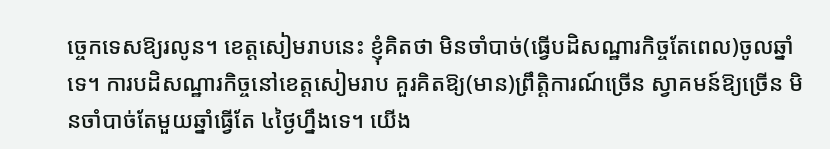ច្ចេកទេសឱ្យរលូន។ ខេត្តសៀមរាបនេះ ខ្ញុំគិតថា មិនចាំបាច់(ធ្វើបដិសណ្ឋារកិច្ចតែពេល)ចូលឆ្នាំទេ។ ការបដិសណ្ឋារកិច្ចនៅខេត្តសៀមរាប គួរគិតឱ្យ(មាន)ព្រឹត្តិការណ៍ច្រើន ស្វាគមន៍ឱ្យច្រើន មិនចាំបាច់តែមួយឆ្នាំធ្វើតែ ៤ថ្ងៃហ្នឹងទេ។ យើង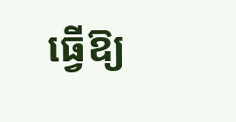ធ្វើឱ្យ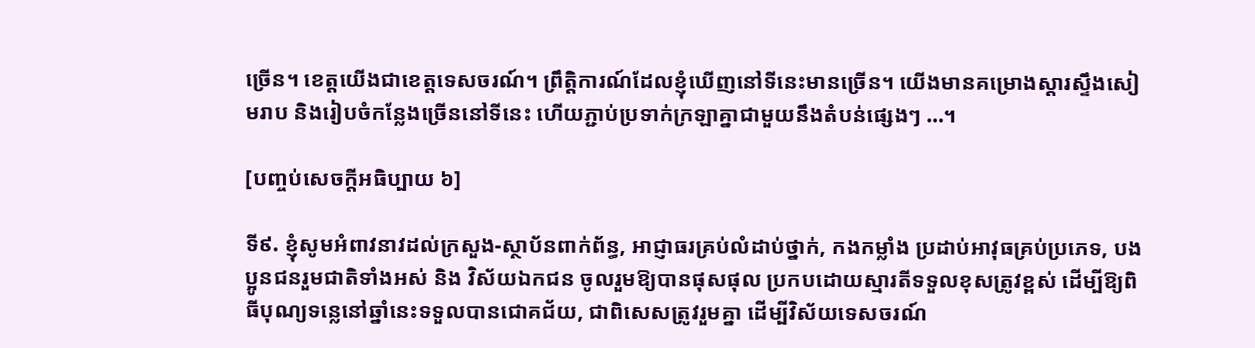ច្រើន។ ខេត្តយើងជាខេត្តទេសចរណ៍។ ព្រឹត្តិការណ៍ដែលខ្ញុំឃើញនៅទីនេះមានច្រើន។ យើងមានគម្រោងស្ដារស្ទឹងសៀមរាប និងរៀបចំកន្លែងច្រើននៅទីនេះ ហើយភ្ជាប់ប្រទាក់ក្រឡាគ្នាជាមួយនឹងតំបន់ផ្សេងៗ …។

[បញ្ចប់សេចក្តីអធិប្បាយ ៦]

ទី៩. ខ្ញុំសូមអំពាវនាវដល់ក្រសួង-ស្ថាប័នពាក់ព័ន្ធ, អាជ្ញាធរគ្រប់លំដាប់ថ្នាក់, កងកម្លាំង ប្រដាប់អាវុធគ្រប់ប្រភេទ, បងប្អូនជនរួមជាតិទាំងអស់ និង វិស័យឯកជន ចូលរួមឱ្យបានផុសផុល ប្រកបដោយស្មារតីទទួលខុសត្រូវខ្ពស់ ដើម្បីឱ្យពិធីបុណ្យទន្លេនៅឆ្នាំនេះទទួលបានជោគជ័យ, ជាពិសេសត្រូវរួមគ្នា ដើម្បីវិស័យទេសចរណ៍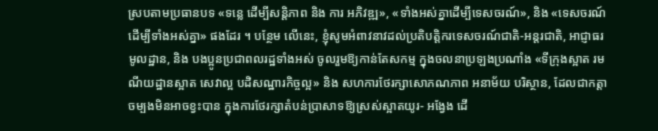ស្របតាមប្រធានបទ «ទន្លេ ដើម្បីសន្តិភាព និង ការ អភិវឌ្ឍ», «ទាំងអស់គ្នាដើម្បីទេសចរណ៍», និង «ទេសចរណ៍ដើម្បីទាំងអស់គ្នា» ផងដែរ ។ បន្ថែម លើនេះ, ខ្ញុំសូមអំពាវនាវដល់ប្រតិបត្តិករទេសចរណ៍ជាតិ-អន្តរជាតិ, អាជ្ញាធរមូលដ្ឋាន, និង បងប្អូនប្រជាពលរដ្ឋទាំងអស់ ចូលរួមឱ្យកាន់តែសកម្ម ក្នុងចលនាប្រឡងប្រណាំង «ទីក្រុងស្អាត រមណីយដ្ឋានស្អាត សេវាល្អ បដិសណ្ឋារកិច្ចល្អ» និង សហការថែរក្សាសោភណភាព អនាម័យ បរិស្ថាន, ដែលជាកត្តាចម្បងមិនអាចខ្វះបាន ក្នុងការថែរក្សាតំបន់ប្រាសាទឱ្យស្រស់ស្អាតយូរ- អង្វែង ដើ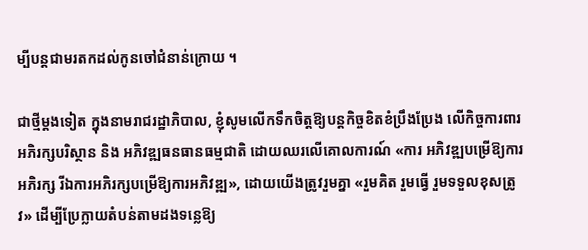ម្បីបន្តជាមរតកដល់កូនចៅជំនាន់ក្រោយ ។

ជាថ្មីម្តងទៀត ក្នុងនាមរាជរដ្ឋាភិបាល, ខ្ញុំសូមលើកទឹកចិត្តឱ្យបន្តកិច្ចខិតខំប្រឹងប្រែង លើកិច្ចការពារ អភិរក្សបរិស្ថាន និង អភិវឌ្ឍធនធានធម្មជាតិ ដោយឈរលើគោលការណ៍ «ការ អភិវឌ្ឍបម្រើឱ្យការអភិរក្ស រីឯការអភិរក្សបម្រើឱ្យការអភិវឌ្ឍ», ដោយយើងត្រូវរួមគ្នា «រួមគិត រួមធ្វើ រួមទទួលខុសត្រូវ» ដើម្បីប្រែក្លាយតំបន់តាមដងទន្លេឱ្យ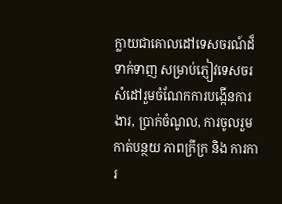ក្លាយជាគោលដៅទេសចរណ៍ដ៏ទាក់ទាញ សម្រាប់ភ្ញៀវទេសចរ សំដៅរួមចំណែកការបង្កើនការងារ, ប្រាក់ចំណូល, ការចូលរួមកាត់បន្ថយ ភាពក្រីក្រ និង ការការ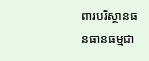ពារបរិស្ថានធនធានធម្មជា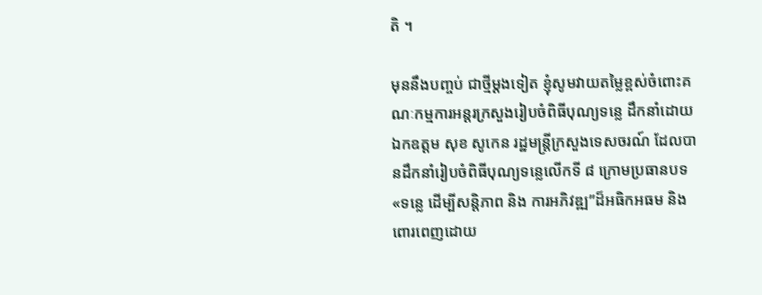តិ ។

មុននឹងបញ្ចប់ ជាថ្មីម្តងទៀត ខ្ញុំសូមវាយតម្លៃខ្ពស់ចំពោះគណៈកម្មការអន្តរក្រសួងរៀបចំពិធីបុណ្យទន្លេ ដឹកនាំដោយ ឯកឧត្តម សុខ សូកេន រដ្ឋមន្ត្រីក្រសួងទេសចរណ៍ ដែលបានដឹកនាំរៀបចំពិធីបុណ្យទន្លេលើកទី ៨ ក្រោមប្រធានបទ «ទន្លេ ដើម្បីសន្តិភាព និង ការអភិវឌ្ឍ”ដ៏អធិកអធម និង ពោរពេញដោយ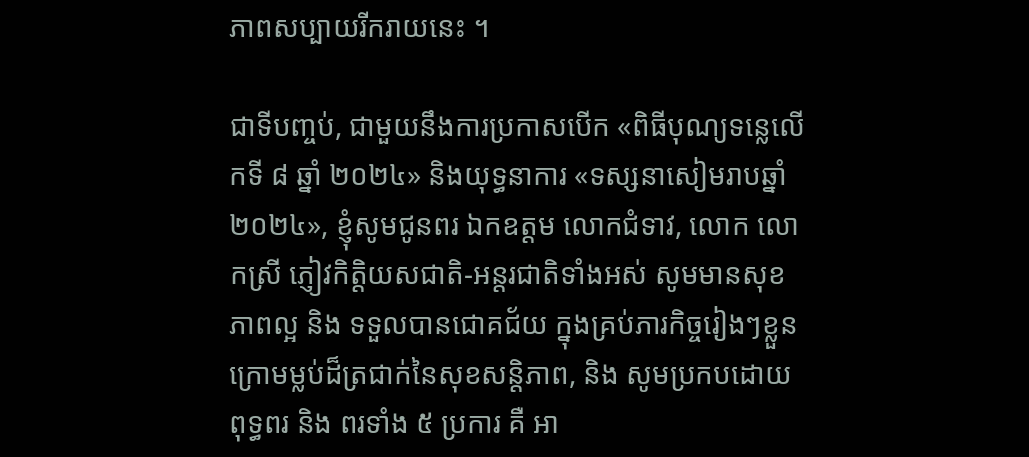ភាពសប្បាយរីករាយនេះ ។

ជាទីបញ្ចប់, ជាមួយនឹងការប្រកាសបើក «ពិធីបុណ្យទន្លេលើកទី ៨ ឆ្នាំ ២០២៤» និងយុទ្ធនាការ «ទស្សនាសៀមរាបឆ្នាំ ២០២៤», ខ្ញុំសូមជូនពរ ឯកឧត្តម លោកជំទាវ, លោក លោកស្រី ភ្ញៀវកិត្តិយសជាតិ-អន្តរជាតិទាំងអស់ សូមមានសុខភាពល្អ និង ទទួលបានជោគជ័យ ក្នុងគ្រប់ភារកិច្ចរៀងៗខ្លួន ក្រោមម្លប់ដ៏ត្រជាក់នៃសុខសន្តិភាព, និង សូមប្រកបដោយពុទ្ធពរ និង ពរទាំង ៥ ប្រការ គឺ អា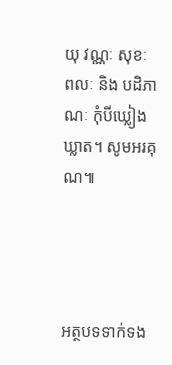យុ វណ្ណៈ សុខៈ ពលៈ និង បដិភាណៈ កុំបីឃ្លៀងឃ្លាត។ សូមអរគុណ៕




អត្ថបទទាក់ទង